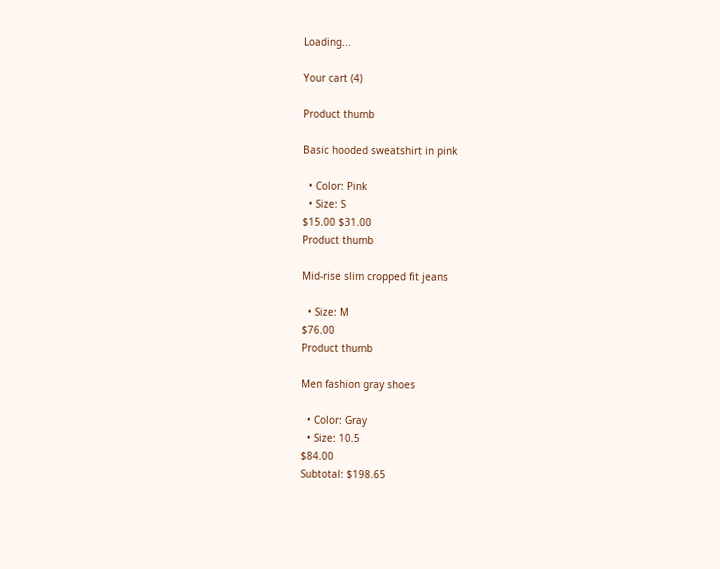Loading...

Your cart (4)

Product thumb

Basic hooded sweatshirt in pink

  • Color: Pink
  • Size: S
$15.00 $31.00
Product thumb

Mid-rise slim cropped fit jeans

  • Size: M
$76.00
Product thumb

Men fashion gray shoes

  • Color: Gray
  • Size: 10.5
$84.00
Subtotal: $198.65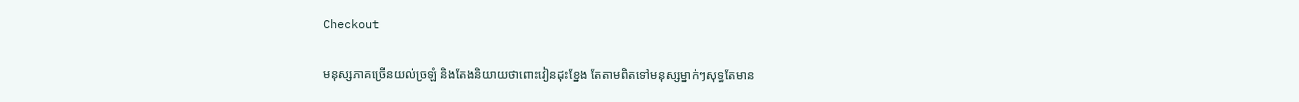Checkout

មនុស្សភាគច្រើនយល់ច្រឡំ និងតែងនិយាយថាពោះវៀនដុះខ្នែង តែតាមពិតទៅមនុស្សម្នាក់ៗសុទ្ធតែមាន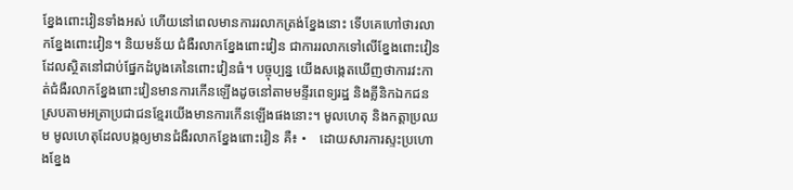ខ្នែងពោះវៀនទាំងអស់ ហើយនៅពេលមានការរលាកត្រង់ខ្នែងនោះ ទើបគេហៅថារលាកខ្នែងពោះវៀន។ និយមន័យ ជំងឺរលាកខ្នែងពោះវៀន ជាការរលាកទៅលើខ្នែងពោះវៀនដែលស្ថិតនៅជាប់ផ្នែកដំបូងគេនៃពោះវៀនធំ។ បច្ចុប្បន្ន យើងសង្កេតឃើញថាការវះកាត់ជំងឺរលាកខ្នែងពោះវៀនមានការកើនឡើងដូចនៅតាមមន្ទីរពេទ្យរដ្ឋ និងគ្លីនិកឯកជនស្របតាមអត្រាប្រជាជនខ្មែរយើងមានការកើនឡើងផងនោះ។ មូលហេតុ និងកត្តាប្រឈម មូលហេតុដែលបង្កឲ្យមានជំងឺរលាកខ្នែងពោះវៀន គឺ៖ •    ដោយសារការស្ទះប្រហោងខ្នែង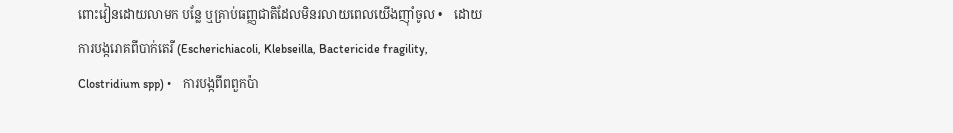ពោះវៀនដោយលាមក បន្លែ ឬគ្រាប់ធញ្ញជាតិដែលមិនរលាយពេលយើងញ៉ាំចូល •    ដោយការបង្ករោគពីបាក់តេរី (Escherichiacoli, Klebseilla, Bactericide fragility, Clostridium spp) •    ការបង្កពីពពួកប៉ា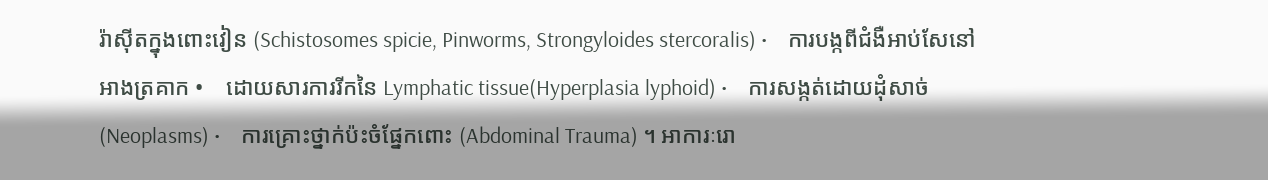រ៉ាស៊ីតក្នុងពោះវៀន (Schistosomes spicie, Pinworms, Strongyloides stercoralis) •    ការបង្កពីជំងឺអាប់សែនៅអាងត្រគាក •    ដោយសារការរីកនៃ Lymphatic tissue(Hyperplasia lyphoid) •    ការសង្កត់ដោយដុំសាច់ (Neoplasms) •    ការគ្រោះថ្នាក់ប៉ះចំផ្នែកពោះ (Abdominal Trauma) ។ អាការៈរោ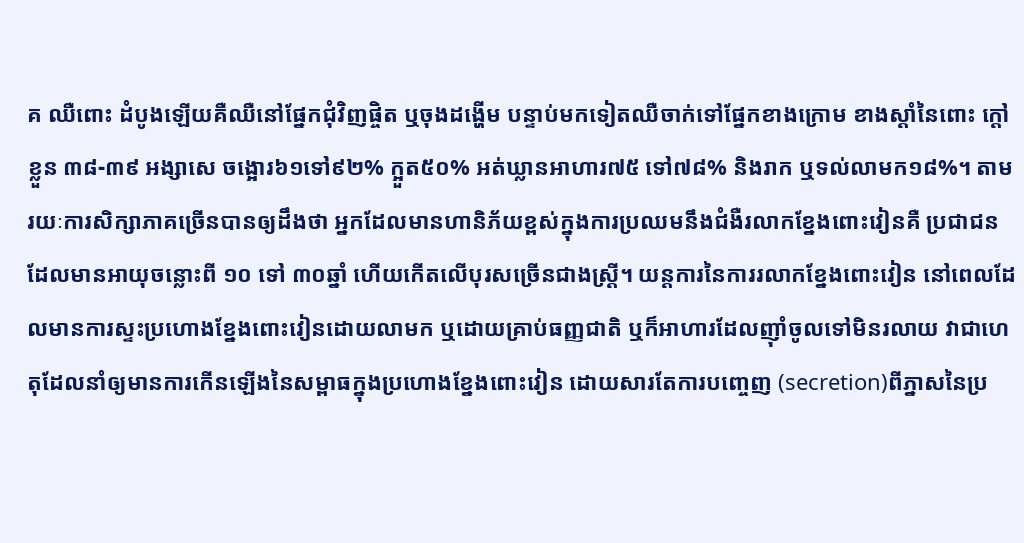គ ឈឺពោះ ដំបូងឡើយគឺឈឺនៅផ្នែកជុំវិញផ្ចិត ឬចុងដង្ហើម បន្ទាប់មកទៀតឈឺចាក់ទៅផ្នែកខាងក្រោម ខាងស្តាំនៃពោះ ក្តៅខ្លួន ៣៨-៣៩ អង្សាសេ ចង្អោរ៦១ទៅ៩២% ក្អួត៥០% អត់ឃ្លានអាហារ៧៥ ទៅ៧៨% និងរាក ឬទល់លាមក១៨%។ តាមរយៈការសិក្សាភាគច្រើនបានឲ្យដឹងថា អ្នកដែលមានហានិភ័យខ្ពស់ក្នុងការប្រឈមនឹងជំងឺរលាកខ្នែងពោះវៀនគឺ ប្រជាជនដែលមានអាយុចន្លោះពី ១០ ទៅ ៣០ឆ្នាំ ហើយកើតលើបុរសច្រើនជាងស្រ្តី។ យន្តការនៃការរលាកខ្នែងពោះវៀន នៅពេលដែលមានការស្ទះប្រហោងខ្នែងពោះវៀនដោយលាមក ឬដោយគ្រាប់ធញ្ញជាតិ ឬក៏អាហារដែលញ៉ាំចូលទៅមិនរលាយ វាជាហេតុដែលនាំឲ្យមានការកើនឡើងនៃសម្ពាធក្នុងប្រហោងខ្នែងពោះវៀន ដោយសារតែការបញ្ចេញ (secretion)ពីភ្នាសនៃប្រ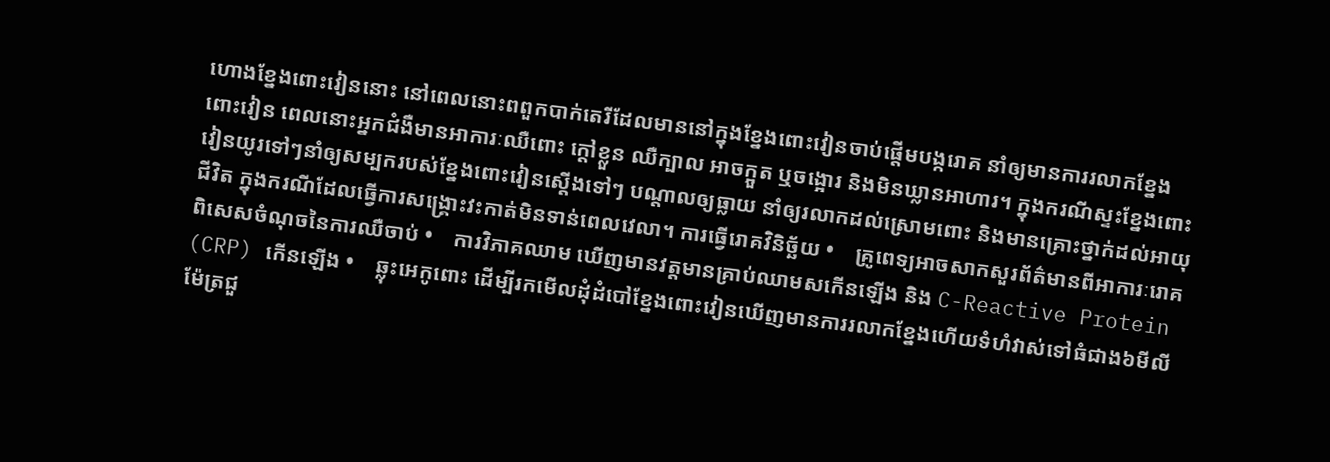ហោងខ្នែងពោះវៀននោះ នៅពេលនោះពពួកបាក់តេរីដែលមាននៅក្នុងខ្នែងពោះវៀនចាប់ផ្តើមបង្ករោគ នាំឲ្យមានការរលាកខ្នែងពោះវៀន ពេលនោះអ្នកជំងឺមានអាការៈឈឺពោះ ក្តៅខ្លួន ឈឺក្បាល អាចក្អួត ឬចង្អោរ និងមិនឃ្លានអាហារ។ ក្នុងករណីស្ទះខ្នែងពោះវៀនយូរទៅៗនាំឲ្យសម្បករបស់ខ្នែងពោះវៀនស្តើងទៅៗ បណ្តាលឲ្យធ្លាយ នាំឲ្យរលាកដល់ស្រោមពោះ និងមានគ្រោះថ្នាក់ដល់អាយុជីវិត ក្នុងករណីដែលធ្វើការសង្គ្រោះវះកាត់មិនទាន់ពេលវេលា។ ការធ្វើរោគវិនិច្ឆ័យ •    គ្រូពេទ្យអាចសាកសួរព័ត៌មានពីអាការៈរោគពិសេសចំណុចនៃការឈឺចាប់ •    ការវិភាគឈាម ឃើញមានវត្តមានគ្រាប់ឈាមសកើនឡើង និង C-Reactive Protein (CRP) កើនឡើង •    ឆ្លុះអេកូពោះ ដើម្បីរកមើលដុំដំបៅខ្នែងពោះវៀនឃើញមានការរលាកខ្នែងហើយទំហំវាស់ទៅធំជាង៦មីលីម៉ែត្រជួ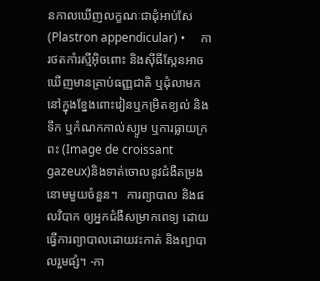នកាលឃើញលក្ខណៈជាដុំអាប់សែ (Plastron appendicular) •     ការថតកាំរស្មីអុិចពោះ និងស៊ីធីស្កែនអាចឃើញមានគ្រាប់ធញ្ញជាតិ ឬដុំលាមកនៅក្នុងខ្នែងពោះវៀនឬកម្រិតខ្យល់ និងទឹក ឬកំណកកាល់ស្យូម ឬការធ្លាយក្រពះ (Image de croissant gazeux)និងទាត់ចោលនូវជំងឺតម្រងនោមមួយចំនួន។   ការព្យាបាល និងផលវិបាក ឲ្យអ្នកជំងឺសម្រាកពេទ្យ ដោយធ្វើការព្យាបាលដោយវះកាត់ និងព្យាបាលរួមផ្សំ។ -កា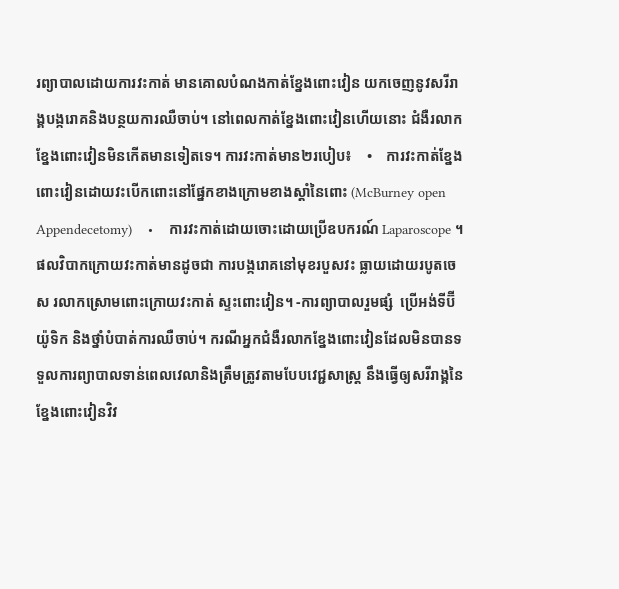រព្យាបាលដោយការវះកាត់ មានគោលបំណងកាត់ខ្នែងពោះវៀន យកចេញនូវសរីរាង្គបង្ករោគនិងបន្ថយការឈឺចាប់។ នៅពេលកាត់ខ្នែងពោះវៀនហើយនោះ ជំងឺរលាកខ្នែងពោះវៀនមិនកើតមានទៀតទេ។ ការវះកាត់មាន២របៀប៖    •    ការវះកាត់ខ្នែងពោះវៀនដោយវះបើកពោះនៅផ្នែកខាងក្រោមខាងស្តាំនៃពោះ (McBurney open Appendecetomy)    •    ការវះកាត់ដោយចោះដោយប្រើឧបករណ៍ Laparoscope ។ ផលវិបាកក្រោយវះកាត់មានដូចជា ការបង្ករោគនៅមុខរបួសវះ ធ្លាយដោយរបូតចេស រលាកស្រោមពោះក្រោយវះកាត់ ស្ទះពោះវៀន។ -ការព្យាបាលរួមផ្សំ  ប្រើអង់ទីប៊ីយ៉ូទិក និងថ្នាំបំបាត់ការឈឺចាប់។ ករណីអ្នកជំងឺរលាកខ្នែងពោះវៀនដែលមិនបានទទួលការព្យាបាលទាន់ពេលវេលានិងត្រឹមត្រូវតាមបែបវេជ្ជសាស្ត្រ នឹងធ្វើឲ្យសរីរាង្គនៃខ្នែងពោះវៀនវិវ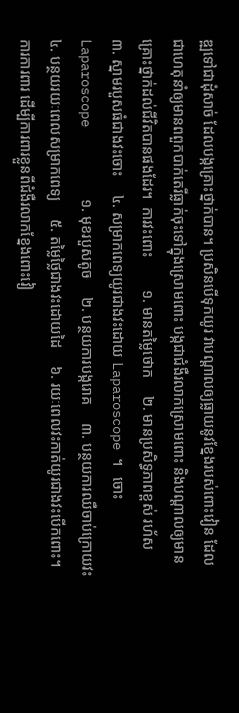ឌ្ឍទៅជាដុំសាច់ ដែលបង្កគ្រោះថ្នាក់បាន។ ប្រសិនបើទុកយូរ វាបណ្តាលឲ្យធ្លាយនូវខ្នែងរបស់ពោះវៀន ដែលជាហេតុនាំឲ្យមានពពួកបាក់តេរីធ្លាក់ចុះទៅក្នុងស្រោមពោះ បង្កជាជំងឺរលាកស្រោមពោះ និងបណ្តាលឲ្យមានគ្រោះថ្នាក់ដល់ជីវិតបានផងដែរ។  ការវះពោះ         ១. មានតម្លៃថោក     ២. មានប្រសិទ្ធភាពខ្ពស់ រហ័ស     ៣. ស្នាមរបួសធំជាងវះចោះ     ៤. សម្រាកពេទ្យយូរជាងវះដោយ Laparoscope ។   ចោះ Laparoscope         ១. មុខរបួសតូច     ២. បន្ថយការបង្ករោគ     ៣. បន្ថយការឈឺចាប់ក្រោយវះ     ៤. បន្ថយរយៈពេលសម្រាកពេទ្យ     ៥. តម្លៃថ្លៃជាងវះដោយដៃ     ៦. រយៈពេលវះកាត់យូរជាងវះបើកពោះ។ ការការពារ ដើម្បីការពារខ្លួនពីជំងឺរលាកខ្នែងពោះវៀ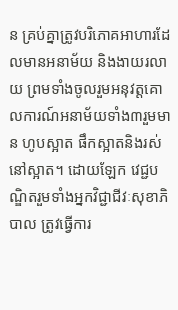ន គ្រប់គ្នាត្រូវបរិភោគអាហារដែលមានអនាម័យ និងងាយរលាយ ព្រមទាំងចូលរួមអនុវត្តគោលការណ៍អនាម័យទាំង៣រួមមាន ហូបស្អាត ផឹកស្អាតនិងរស់នៅស្អាត។ ដោយឡែក វេជ្ជបណ្ឌិតរួមទាំងអ្នកវិជ្ជាជីវៈសុខាភិបាល ត្រូវធ្វើការ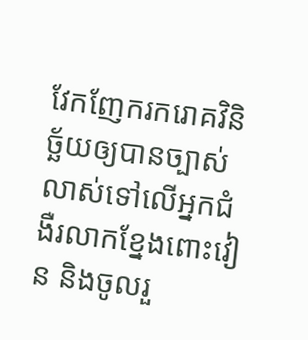វែកញែករករោគវិនិច្ឆ័យឲ្យបានច្បាស់លាស់ទៅលើអ្នកជំងឺរលាកខ្នែងពោះវៀន និងចូលរួ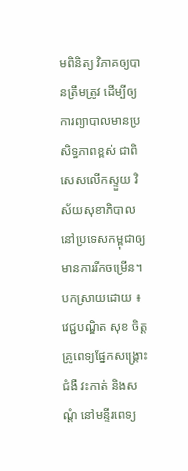មពិនិត្យ វិភាគឲ្យបានត្រឹមត្រូវ ដើម្បីឲ្យការព្យាបាលមានប្រសិទ្ធភាពខ្ពស់ ជាពិសេសលើកស្ទួយ វិស័យសុខាភិបាលនៅប្រទេសកម្ពុជាឲ្យមានការរីកចម្រើន។ បកស្រាយដោយ ៖ វេជ្ជបណ្ឌិត សុខ ចិត្ត គ្រូពេទ្យផ្នែកសង្គ្រោះជំងឺ វះកាត់ និងសណ្តំ នៅមន្ទីរពេទ្យ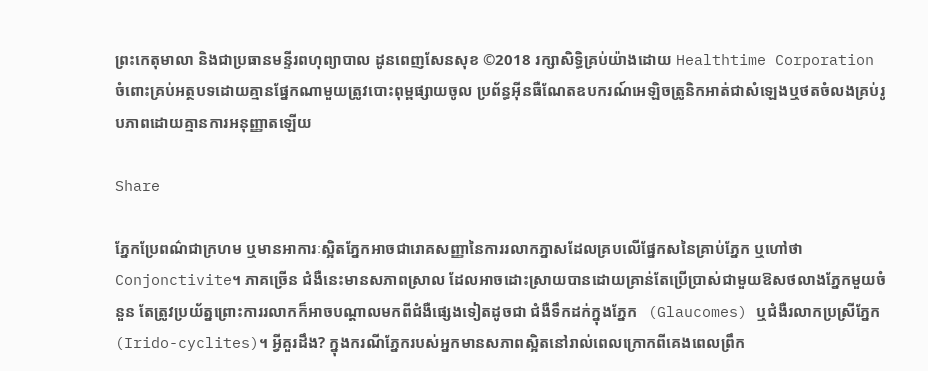ព្រះកេតុមាលា និងជាប្រធានមន្ទីរពហុព្យាបាល ដូនពេញសែនសុខ ©2018 រក្សាសិទ្ធិគ្រប់យ៉ាងដោយ Healthtime Corporation ចំពោះគ្រប់អត្ថបទដោយគ្មានផ្នែកណាមួយត្រូវបោះពុម្ពផ្សាយចូល ប្រព័ន្ធអ៊ីនធឺណែតឧបករណ៍អេឡិចត្រូនិកអាត់ជាសំឡេងឬថតចំលងគ្រប់រូបភាពដោយគ្មានការអនុញ្ញាតឡើយ

Share

ភ្នែកប្រែពណ៌ជាក្រហម ឬមានអាការៈស្អិតភ្នែកអាចជារោគសញ្ញានៃការរលាកភ្នាសដែលគ្របលើផ្នែកសនៃគ្រាប់ភ្នែក ឬហៅថា Conjonctivite។ ភាគច្រើន ជំងឺនេះមានសភាពស្រាល ដែលអាចដោះស្រាយបានដោយគ្រាន់តែប្រើប្រាស់ជាមួយឱសថលាងភ្នែកមួយចំនួន តែត្រូវប្រយ័ត្នព្រោះការរលាកក៏អាចបណ្តាលមកពីជំងឺផ្សេងទៀតដូចជា ជំងឺទឹកដក់ក្នុងភ្នែក   (Glaucomes) ឬជំងឺរលាកប្រស្រីភ្នែក (Irido-cyclites)។ អ្វីគួរដឹង? ក្នុងករណីភ្នែករបស់អ្នកមានសភាពស្អិតនៅរាល់ពេលក្រោកពីគេងពេលព្រឹក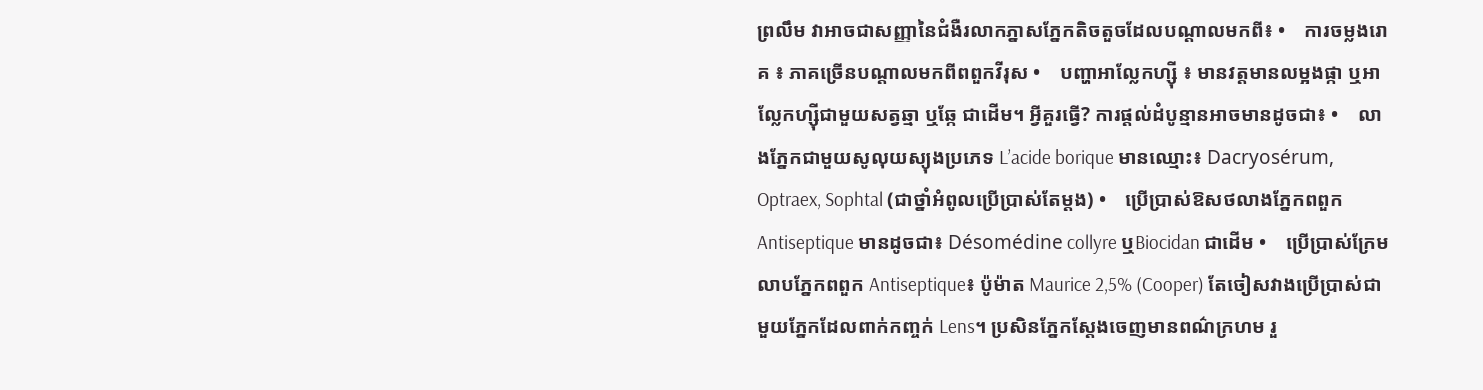ព្រលឹម វាអាចជាសញ្ញានៃជំងឺរលាកភ្នាសភ្នែកតិចតួចដែលបណ្តាលមកពី៖ •    ការចម្លងរោគ ៖ ភាគច្រើនបណ្តាលមកពីពពួកវីរុស •    បញ្ហាអាល្លែកហ្ស៊ី ៖ មានវត្តមានលម្អងផ្កា ឬអាល្លែកហ្ស៊ីជាមួយសត្វឆ្មា ឬឆ្កែ ជាដើម។ អ្វីគួរធ្វើ? ការផ្តល់ដំបូន្មានអាចមានដូចជា៖ •    លាងភ្នែកជាមួយសូលុយស្យុងប្រភេទ L’acide borique មានឈ្មោះ៖ Dacryosérum, Optraex, Sophtal (ជាថ្នាំអំពូលប្រើប្រាស់តែម្តង) •    ប្រើប្រាស់ឱសថលាងភ្នែកពពួក Antiseptique មានដូចជា៖ Désomédine collyre ឬBiocidan ជាដើម •    ប្រើប្រាស់ក្រែមលាបភ្នែកពពួក Antiseptique៖ ប៉ូម៉ាត Maurice 2,5% (Cooper) តែចៀសវាងប្រើប្រាស់ជាមួយភ្នែកដែលពាក់កញ្ចក់ Lens។ ប្រសិនភ្នែកស្តែងចេញមានពណ៌ក្រហម រួ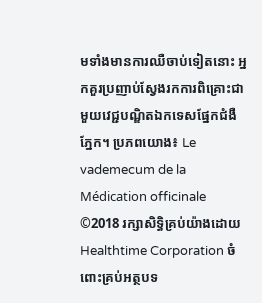មទាំងមានការឈឺចាប់ទៀតនោះ អ្នកគួរប្រញាប់ស្វែងរកការពិគ្រោះជាមួយវេជ្ជបណ្ឌិតឯកទេសផ្នែកជំងឺភ្នែក។ ប្រភពយោង៖ Le vademecum de la Médication officinale ©2018 រក្សាសិទ្ធិគ្រប់យ៉ាងដោយ Healthtime Corporation ចំពោះគ្រប់អត្ថបទ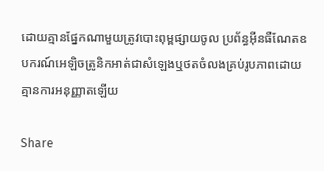ដោយគ្មានផ្នែកណាមួយត្រូវបោះពុម្ពផ្សាយចូល ប្រព័ន្ធអ៊ីនធឺណែតឧបករណ៍អេឡិចត្រូនិកអាត់ជាសំឡេងឬថតចំលងគ្រប់រូបភាពដោយគ្មានការអនុញ្ញាតឡើយ

Share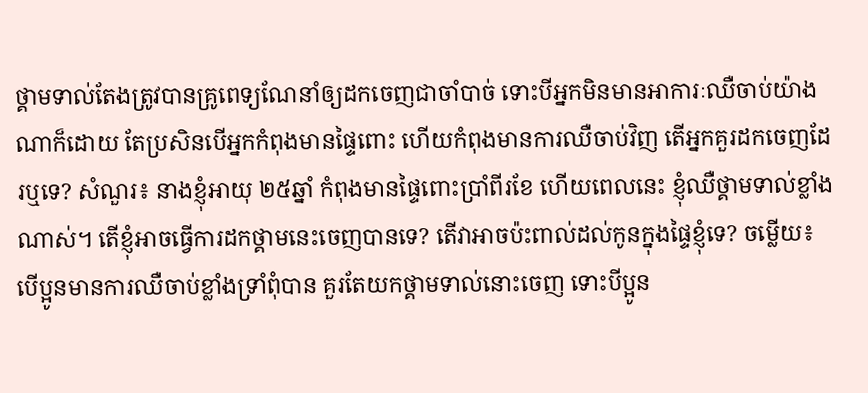ថ្គាមទាល់តែងត្រូវបានគ្រូពេទ្យណែនាំឲ្យដកចេញជាចាំបាច់ ទោះបីអ្នកមិនមានអាការៈឈឺចាប់យ៉ាងណាក៏ដោយ តែប្រសិនបើអ្នកកំពុងមានផ្ទៃពោះ ហើយកំពុងមានការឈឺចាប់វិញ តើអ្នកគួរដកចេញដែរឬទេ? សំណួរ៖ នាងខ្ញុំអាយុ ២៥ឆ្នាំ កំពុងមានផ្ទៃពោះប្រាំពីរខែ ហើយពេលនេះ ខ្ញុំឈឺថ្គាមទាល់ខ្លាំងណាស់។ តើខ្ញុំអាចធ្វើការដកថ្គាមនេះចេញបានទេ? តើវាអាចប៉ះពាល់ដល់កូនក្នុងផ្ទៃខ្ញុំទេ? ចម្លើយ៖ បើប្អូនមានការឈឺចាប់ខ្លាំងទ្រាំពុំបាន គួរតែយកថ្គាមទាល់នោះចេញ ទោះបីប្អូន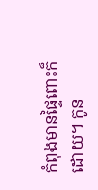កំពុងមានផ្ទៃពោះក៏ដោយ។ កូន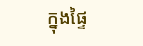ក្នុងផ្ទៃ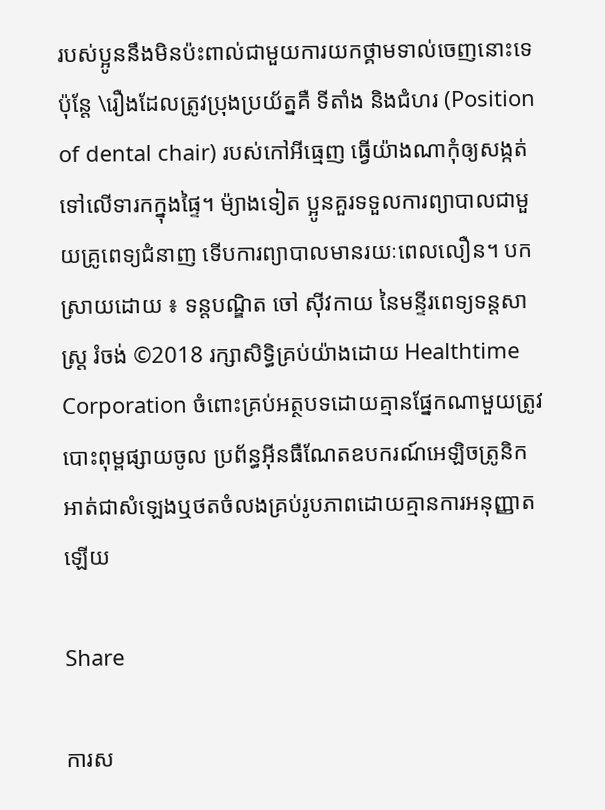របស់ប្អូននឹងមិនប៉ះពាល់ជាមួយការយកថ្គាមទាល់ចេញនោះទេ ប៉ុន្តែ \រឿងដែលត្រូវប្រុងប្រយ័ត្នគឺ ទីតាំង និងជំហរ (Position of dental chair) របស់កៅអីធ្មេញ ធ្វើយ៉ាងណាកុំឲ្យសង្កត់ទៅលើទារកក្នុងផ្ទៃ។ ម៉្យាងទៀត ប្អូនគួរទទួលការព្យាបាលជាមួយគ្រូពេទ្យជំនាញ ទើបការព្យាបាលមានរយៈពេលលឿន។ បកស្រាយដោយ ៖ ទន្តបណ្ឌិត ចៅ ស៊ីវកាយ នៃមន្ទីរពេទ្យទន្តសាស្ត្រ រំចង់ ©2018 រក្សាសិទ្ធិគ្រប់យ៉ាងដោយ Healthtime Corporation ចំពោះគ្រប់អត្ថបទដោយគ្មានផ្នែកណាមួយត្រូវបោះពុម្ពផ្សាយចូល ប្រព័ន្ធអ៊ីនធឺណែតឧបករណ៍អេឡិចត្រូនិកអាត់ជាសំឡេងឬថតចំលងគ្រប់រូបភាពដោយគ្មានការអនុញ្ញាតឡើយ

Share

ការស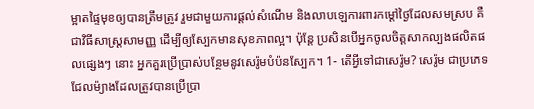ម្អាតផ្ទៃមុខឲ្យបានត្រឹមត្រូវ រួមជាមួយការផ្តល់សំណើម និងលាបឡេការពារកម្តៅថ្ងៃដែលសមស្រប គឺជាវិធីសាស្ត្រសាមញ្ញ ដើម្បីឲ្យស្បែកមានសុខភាពល្អ។ ប៉ុន្តែ ប្រសិនបើអ្នកចូលចិត្តសាកល្បងផលិតផលផ្សេងៗ នោះ អ្នកគួរប្រើប្រាស់បន្ថែមនូវសេរ៉ូមបំប៉នស្បែក។ 1- តើអ្វីទៅជាសេរ៉ូម? សេរ៉ូម ជាប្រភេទជែលម៉្យាងដែលត្រូវបានប្រើប្រា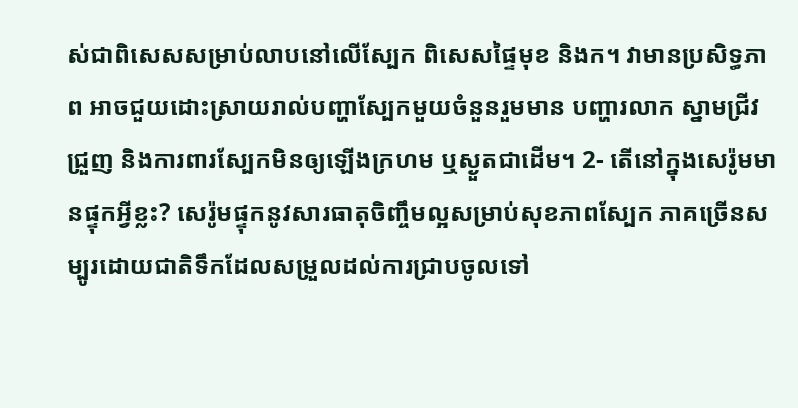ស់ជាពិសេសសម្រាប់លាបនៅលើស្បែក ពិសេសផ្ទៃមុខ និងក។ វាមានប្រសិទ្ធភាព អាចជួយដោះស្រាយរាល់បញ្ហាស្បែកមួយចំនួនរួមមាន បញ្ហារលាក ស្នាមជ្រីវជ្រួញ និងការពារស្បែកមិនឲ្យឡើងក្រហម ឬស្ងួតជាដើម។ 2- តើនៅក្នុងសេរ៉ូមមានផ្ទុកអ្វីខ្លះ? សេរ៉ូមផ្ទុកនូវសារធាតុចិញ្ចឹមល្អសម្រាប់សុខភាពស្បែក ភាគច្រើនសម្បូរដោយជាតិទឹកដែលសម្រួលដល់ការជ្រាបចូលទៅ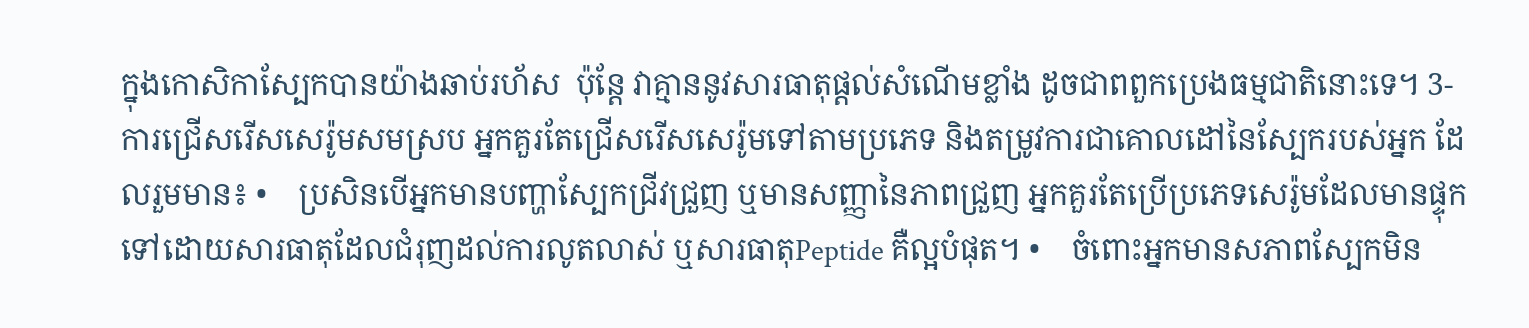ក្នុងកោសិកាស្បែកបានយ៉ាងឆាប់រហ័ស  ប៉ុន្តែ វាគ្មាននូវសារធាតុផ្តល់សំណើមខ្លាំង ដូចជាពពួកប្រេងធម្មជាតិនោះទេ។ 3- ការជ្រើសរើសសេរ៉ូមសមស្រប អ្នកគួរតែជ្រើសរើសសេរ៉ូមទៅតាមប្រភេទ និងតម្រូវការជាគោលដៅនៃស្បែករបស់អ្នក ដែលរួមមាន៖ •    ប្រសិនបើអ្នកមានបញ្ហាស្បែកជ្រីវជ្រួញ ឬមានសញ្ញានៃភាពជ្រួញ អ្នកគួរតែប្រើប្រភេទសេរ៉ូមដែលមានផ្ទុកទៅដោយសារធាតុដែលជំរុញដល់ការលូតលាស់ ឬសារធាតុPeptide គឺល្អបំផុត។ •    ចំពោះអ្នកមានសភាពស្បែកមិន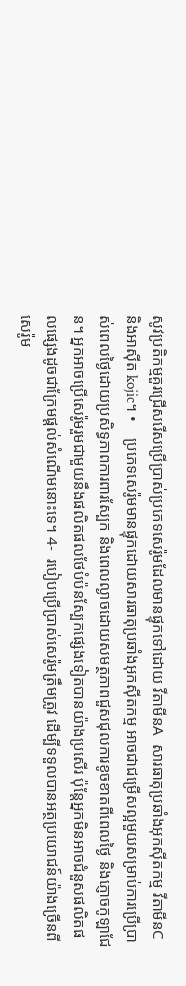សូវប្រតិកម្មគួរជ្រើសរើសប្រើប្រាស់ប្រភេទសេរ៉ូមដែលមានផ្ទុកទៅដោយ វីតាមីនA  សារធាតុប្រឆាំងអុកស៊ីតកម្ម វីតាមីនC និងអាស៊ីត kojic។ •    ប្រភេទសេរ៉ូមមានផ្ទុកដោយសារធាតុប្រឆាំងអុកស៊ីតកម្ម អាចជាជម្រើសល្អមួយសម្រាប់ការប្រើប្រាស់ពេលថ្ងៃដោយប្រសិទ្ធភាពការពារស្បែក និងពេលល្ងាចដោយសមត្ថភាពជួសជុលការខូចខាតពីពេលថ្ងៃ និងភ្ញោចកូឡាជែន។ អ្នកអាចប្រើសេរ៉ូមរួមជាមួយនឹងផលិតផលថែបំប៉នស្បែកផ្សេងទៀតបានយ៉ាងប្រសើរ ប៉ុន្តែអ្នកមិនអាចជំនួសផលិតផលផ្សេងដូចជាក្រែមផ្តល់សំណើមនោះទេ។ 4-  របៀបប្រើប្រាស់សេរ៉ូមត្រឹមត្រូវ ដើម្បីទទួលបានអត្ថប្រយោជន៍យ៉ាងច្រើនពីសេរ៉ូម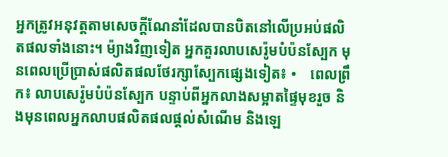អ្នកត្រូវអនុវត្តតាមសេចក្តីណែនាំដែលបានបិតនៅលើប្រអប់ផលិតផលទាំងនោះ។ ម៉្យាងវិញទៀត អ្នកគួរលាបសេរ៉ូមបំប៉នស្បែក មុនពេលប្រើប្រាស់ផលិតផលថែរក្សាស្បែកផ្សេងទៀត៖ •    ពេលព្រឹក៖ លាបសេរ៉ូមបំប៉នស្បែក បន្ទាប់ពីអ្នកលាងសម្អាតផ្ទៃមុខរួច និងមុនពេលអ្នកលាបផលិតផលផ្តល់សំណើម និងឡេ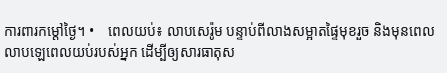ការពារកម្តៅថ្ងៃ។ •    ពេលយប់៖ លាបសេរ៉ូម បន្ទាប់ពីលាងសម្អាតផ្ទៃមុខរួច និងមុនពេលលាបឡេពេលយប់របស់អ្នក ដើម្បីឲ្យសារធាតុស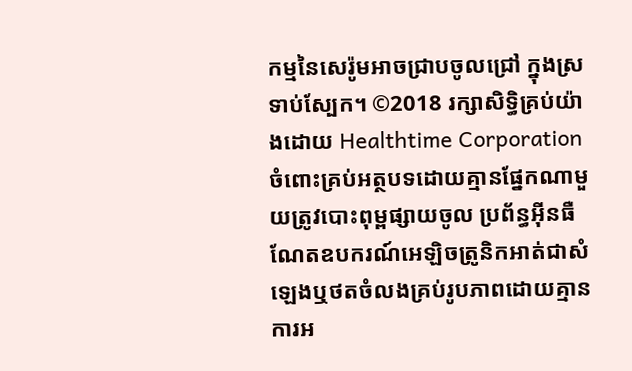កម្មនៃសេរ៉ូមអាចជ្រាបចូលជ្រៅ ក្នុងស្រទាប់ស្បែក។ ©2018 រក្សាសិទ្ធិគ្រប់យ៉ាងដោយ Healthtime Corporation ចំពោះគ្រប់អត្ថបទដោយគ្មានផ្នែកណាមួយត្រូវបោះពុម្ពផ្សាយចូល ប្រព័ន្ធអ៊ីនធឺណែតឧបករណ៍អេឡិចត្រូនិកអាត់ជាសំឡេងឬថតចំលងគ្រប់រូបភាពដោយគ្មានការអ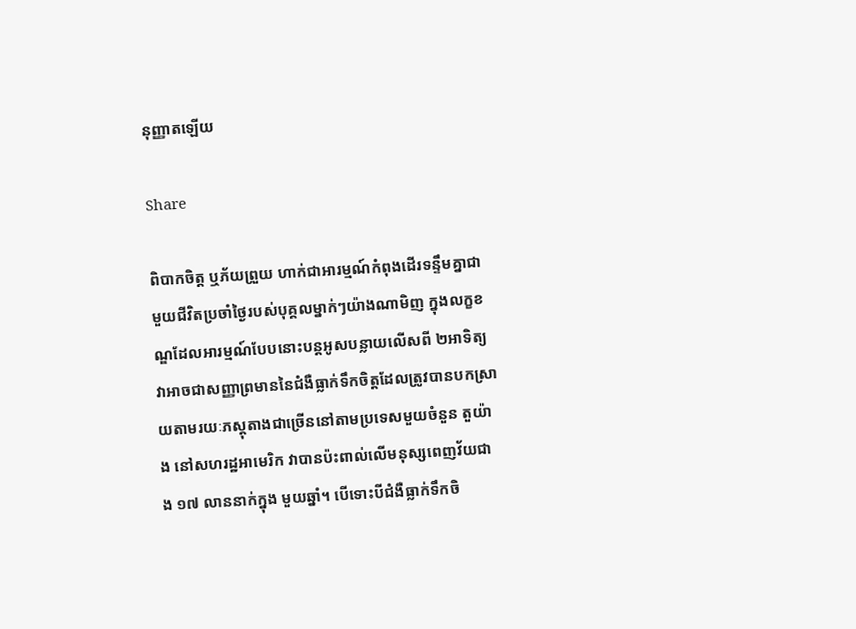នុញ្ញាតឡើយ

Share

ពិបាកចិត្ត ឬភ័យព្រួយ ហាក់ជាអារម្មណ៍កំពុងដើរទន្ទឹមគ្នាជាមួយជីវិតប្រចាំថ្ងៃរបស់បុគ្គលម្នាក់ៗយ៉ាងណាមិញ ក្នុងលក្ខខណ្ឌដែលអារម្មណ៍បែបនោះបន្តអូសបន្លាយលើសពី ២អាទិត្យ វាអាចជាសញ្ញាព្រមាននៃជំងឺធ្លាក់ទឹកចិត្តដែលត្រូវបានបកស្រាយតាមរយៈភស្តុតាងជាច្រើននៅតាមប្រទេសមួយចំនួន តួយ៉ាង នៅសហរដ្ឋអាមេរិក វាបានប៉ះពាល់លើមនុស្សពេញវ័យជាង ១៧ លាននាក់ក្នុង មួយឆ្នាំ។ បើទោះបីជំងឺធ្លាក់ទឹកចិ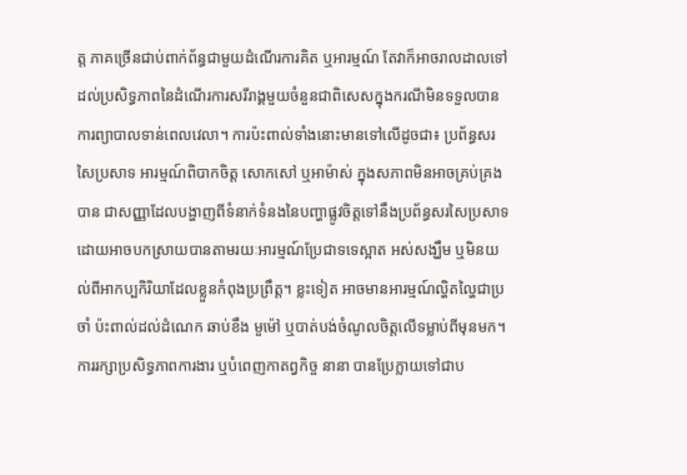ត្ត ភាគច្រើនជាប់ពាក់ព័ន្ធជាមួយដំណើរការគិត ឬអារម្មណ៍ តែវាក៏អាចរាលដាលទៅដល់ប្រសិទ្ធភាពនៃដំណើរការសរីរាង្គមួយចំនួនជាពិសេសក្នុងករណីមិនទទួលបានការព្យាបាលទាន់ពេលវេលា។ ការប៉ះពាល់ទាំងនោះមានទៅលើដូចជា៖ ប្រព័ន្ធសរសៃប្រសាទ អារម្មណ៍ពិបាកចិត្ត សោកសៅ ឬអាម៉ាស់ ក្នុងសភាពមិនអាចគ្រប់គ្រងបាន ជាសញ្ញាដែលបង្ហាញពីទំនាក់ទំនងនៃបញ្ហាផ្លូវចិត្តទៅនឹងប្រព័ន្ធសរសៃប្រសាទ ដោយអាចបកស្រាយបានតាមរយៈអារម្មណ៍ប្រែជាទទេស្អាត អស់សង្ឃឹម ឬមិនយល់ពីអាកប្បកិរិយាដែលខ្លួនកំពុងប្រព្រឹត្ត។ ខ្លះទៀត អាចមានអារម្មណ៍ល្ហិតល្ហៃជាប្រចាំ ប៉ះពាល់ដល់ដំណេក ឆាប់ខឹង មួម៉ៅ ឬបាត់បង់ចំណូលចិត្តលើទម្លាប់ពីមុនមក។ ការរក្សាប្រសិទ្ធភាពការងារ ឬបំពេញកាតព្វកិច្ច នានា បានប្រែក្លាយទៅជាប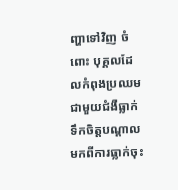ញ្ហាទៅវិញ ចំពោះ បុគ្គលដែលកំពុងប្រឈមជាមួយជំងឺធ្លាក់ទឹកចិត្តបណ្តាលមកពីការធ្លាក់ចុះ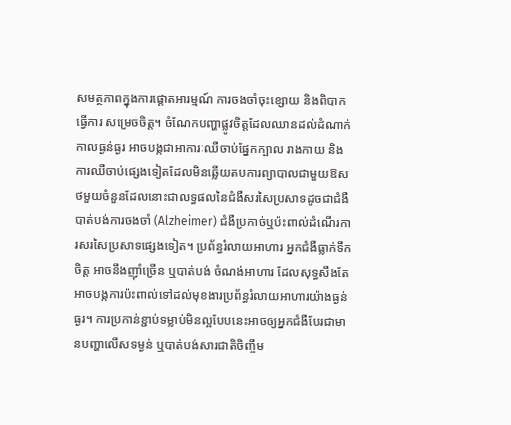សមត្ថភាពក្នុងការផ្តោតអារម្មណ៍ ការចងចាំចុះខ្សោយ និងពិបាកធ្វើការ សម្រេចចិត្ត។ ចំណែកបញ្ហាផ្លូវចិត្តដែលឈានដល់ដំណាក់កាលធ្ងន់ធ្ងរ អាចបង្កជាអាការៈឈឺចាប់ផ្នែកក្បាល រាងកាយ និងការឈឺចាប់ផ្សេងទៀតដែលមិនឆ្លើយតបការព្យាបាលជាមួយឱសថមួយចំនួនដែលនោះជាលទ្ធផលនៃជំងឺសរសៃប្រសាទដូចជាជំងឺបាត់បង់ការចងចាំ (Alzheimer) ជំងឺប្រកាច់ឬប៉ះពាល់ដំណើរការសរសៃប្រសាទផ្សេងទៀត។ ប្រព័ន្ធរំលាយអាហារ អ្នកជំងឺធ្លាក់ទឹកចិត្ត អាចនឹងញ៉ាំច្រើន ឬបាត់បង់ ចំណង់អាហារ ដែលសុទ្ធសឹងតែអាចបង្កការប៉ះពាល់ទៅដល់មុខងារប្រព័ន្ធរំលាយអាហារយ៉ាងធ្ងន់ធ្ងរ។ ការប្រកាន់ខ្ជាប់ទម្លាប់មិនល្អបែបនេះអាចឲ្យអ្នកជំងឺបែរជាមានបញ្ហាលើសទម្ងន់ ឬបាត់បង់សារជាតិចិញ្ចឹម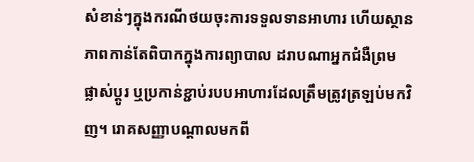សំខាន់ៗក្នុងករណីថយចុះការទទួលទានអាហារ ហើយស្ថានភាពកាន់តែពិបាកក្នុងការព្យាបាល ដរាបណាអ្នកជំងឺព្រម ផ្លាស់ប្តូរ ឬប្រកាន់ខ្ជាប់របបអាហារដែលត្រឹមត្រូវត្រឡប់មកវិញ។ រោគសញ្ញាបណ្តាលមកពី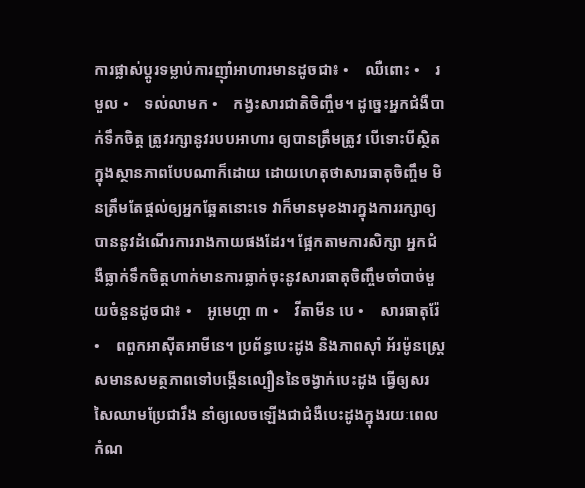ការផ្លាស់ប្តូរទម្លាប់ការញ៉ាំអាហារមានដូចជា៖ •    ឈឺពោះ •    រមួល •    ទល់លាមក •    កង្វះសារជាតិចិញ្ចឹម។ ដូច្នេះអ្នកជំងឺបាក់ទឹកចិត្ត ត្រូវរក្សានូវរបបអាហារ ឲ្យបានត្រឹមត្រូវ បើទោះបីស្ថិតក្នុងស្ថានភាពបែបណាក៏ដោយ ដោយហេតុថាសារធាតុចិញ្ចឹម មិនត្រឹមតែផ្តល់ឲ្យអ្នកឆ្អែតនោះទេ វាក៏មានមុខងារក្នុងការរក្សាឲ្យបាននូវដំណើរការរាងកាយផងដែរ។ ផ្អែកតាមការសិក្សា អ្នកជំងឺធ្លាក់ទឹកចិត្តហាក់មានការធ្លាក់ចុះនូវសារធាតុចិញ្ចឹមចាំបាច់មួយចំនួនដូចជា៖ •    អូមេហ្គា ៣ •    វីតាមីន បេ •    សារធាតុរ៉ែ •    ពពួកអាស៊ីតអាមីនេ។ ប្រព័ន្ធបេះដូង និងភាពស៊ាំ អ័រម៉ូនស្ត្រេសមានសមត្ថភាពទៅបង្កើនល្បឿននៃចង្វាក់បេះដូង ធ្វើឲ្យសរសៃឈាមប្រែជារឹង នាំឲ្យលេចឡើងជាជំងឺបេះដូងក្នុងរយៈពេលកំណ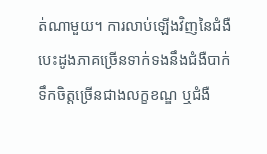ត់ណាមួយ។ ការលាប់ឡើងវិញនៃជំងឺបេះដូងភាគច្រើនទាក់ទងនឹងជំងឺបាក់ទឹកចិត្តច្រើនជាងលក្ខខណ្ឌ ឬជំងឺ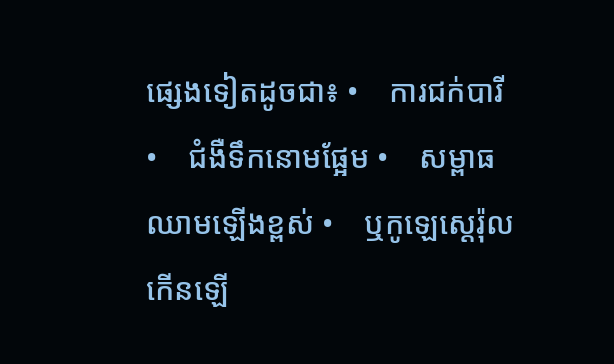ផ្សេងទៀតដូចជា៖ •    ការជក់បារី •    ជំងឺទឹកនោមផ្អែម •    សម្ពាធឈាមឡើងខ្ពស់ •    ឬកូឡេស្តេរ៉ុលកើនឡើ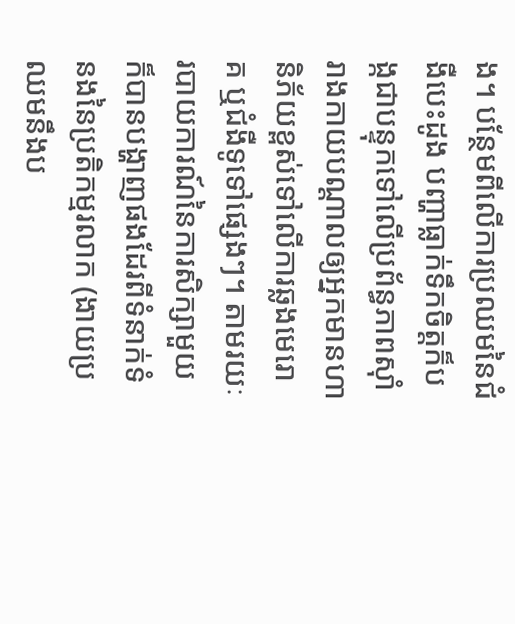ង។ បន្ថែមពីលើការប្រឈមនៃជំងឺបេះដូង បញ្ហាធ្លាក់ទឹកចិត្តក៏បង្កជាបន្ទុកទៅលើប្រព័ន្ធភាពស៊ាំរាងកាយបណ្តាលឲ្យអ្នកមានហានិភ័យខ្ពស់ទៅលើការឆ្លងមេរោគ ឬជំងឺទូទៅផ្សេងៗ។ តាមរយៈរបាយការណ៍នៃការសិក្សាមួយក៏បានបង្ហាញផងដែរពីទំនាក់ទំនងនៃប្រតិកម្មរលាក (ងាយប្រឈមនឹងប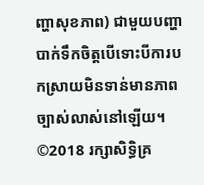ញ្ហាសុខភាព) ជាមួយបញ្ហាបាក់ទឹកចិត្តបើទោះបីការបកស្រាយមិនទាន់មានភាពច្បាស់លាស់នៅឡើយ។ ©2018 រក្សាសិទ្ធិគ្រ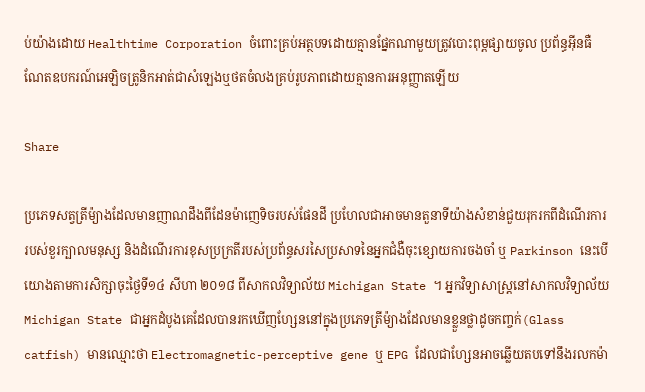ប់យ៉ាងដោយ Healthtime Corporation ចំពោះគ្រប់អត្ថបទដោយគ្មានផ្នែកណាមួយត្រូវបោះពុម្ពផ្សាយចូល ប្រព័ន្ធអ៊ីនធឺណែតឧបករណ៍អេឡិចត្រូនិកអាត់ជាសំឡេងឬថតចំលងគ្រប់រូបភាពដោយគ្មានការអនុញ្ញាតឡើយ

Share

ប្រភេទសត្វត្រីម៉្យាងដែលមានញាណដឹងពីដែនម៉ាញេទិចរបស់ផែនដី ប្រហែលជាអាចមានតួនាទីយ៉ាងសំខាន់ជួយរុករកពីដំណើរការរបស់ខួរក្បាលមនុស្ស និងដំណើរការខុសប្រក្រតីរបស់ប្រព័ន្ធសរសៃប្រសាទនៃអ្នកជំងឺចុះខ្សោយការចងចាំ ឬ Parkinson នេះបើយោងតាមការសិក្សាចុះថ្ងៃទី១៤ សីហា ២០១៨ ពីសាកលវិទ្យាល័យ Michigan State ។ អ្នកវិទ្យាសាស្រ្តនៅសាកលវិទ្យាល័យ Michigan State ជាអ្នកដំបូងគេដែលបានរកឃើញហ្សែននៅក្នុងប្រភេទត្រីម៉្យាងដែលមានខ្លួនថ្លាដូចកញ្ចក់(Glass catfish) មានឈ្មោះថា Electromagnetic-perceptive gene ឬ EPG ដែលជាហ្សែនអាចឆ្លើយតបទៅនឹងរលកម៉ា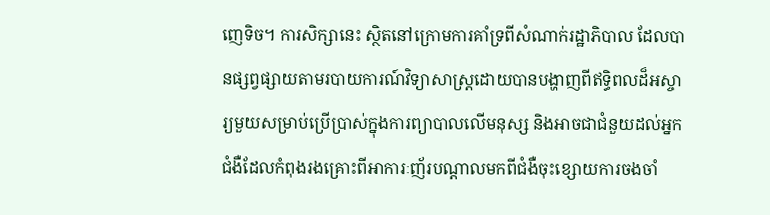ញេទិច។ ការសិក្សានេះ ស្ថិតនៅក្រោមការគាំទ្រពីសំណាក់រដ្ឋាភិបាល ដែលបានផ្សព្វផ្សាយតាមរបាយការណ៍វិទ្យាសាស្រ្តដោយបានបង្ហាញពីឥទ្ធិពលដ៏អស្ចារ្យមួយសម្រាប់ប្រើប្រាស់ក្នុងការព្យាបាលលើមនុស្ស និងអាចជាជំនួយដល់អ្នកជំងឺដែលកំពុងរងគ្រោះពីអាការៈញ័របណ្តាលមកពីជំងឺចុះខ្សោយការចងចាំ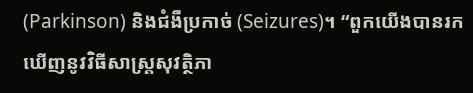(Parkinson) និងជំងឺប្រកាច់ (Seizures)។ “ពួកយើងបានរកឃើញនូវវិធីសាស្រ្តសុវត្ថិភា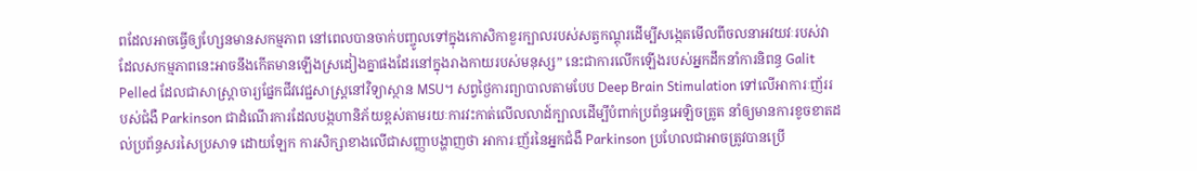ពដែលអាចធ្វើឲ្យហ្សែនមានសកម្មភាព នៅពេលបានចាក់បញ្ចូលទៅក្នុងកោសិកាខួរក្បាលរបស់សត្វកណ្តុរដើម្បីសង្កេតមើលពីចលនាអវយវៈរបស់វា ដែលសកម្មភាពនេះអាចនឹងកើតមានឡើងស្រដៀងគ្នាផងដែរនៅក្នុងរាងកាយរបស់មនុស្ស” នេះជាការលើកឡើងរបស់អ្នកដឹកនាំការនិពន្ធ Galit Pelled ដែលជាសាស្រ្តាចារ្យផ្នែកជីវវេជ្ជសាស្រ្តនៅវិទ្យាស្ថាន MSU។ សព្វថ្ងៃការព្យាបាលតាមបែប Deep Brain Stimulation ទៅលើអាការៈញ័ររបស់ជំងឺ Parkinson ជាដំណើរការដែលបង្កហានិភ័យខ្ពស់តាមរយៈការវះកាត់លើលលាដ៍ក្បាលដើម្បីបំពាក់ប្រព័ន្ធអេឡិចត្រូត នាំឲ្យមានការខូចខាតដល់ប្រព័ន្ធសរសៃប្រសាទ ដោយឡែក ការសិក្សាខាងលើជាសញ្ញាបង្ហាញថា អាការៈញ័រនៃអ្នកជំងឺ Parkinson ប្រហែលជាអាចត្រូវបានប្រើ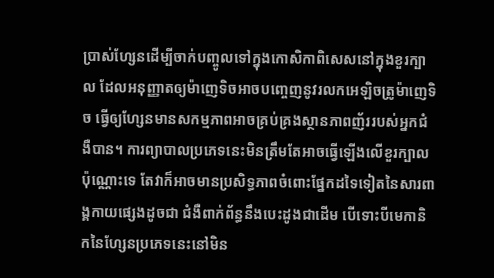ប្រាស់ហ្សែនដើម្បីចាក់បញ្ចូលទៅក្នុងកោសិកាពិសេសនៅក្នុងខួរក្បាល ដែលអនុញ្ញាតឲ្យម៉ាញេទិចអាចបញ្ចេញនូវរលកអេឡិចត្រូម៉ាញេទិច ធ្វើឲ្យហ្សែនមានសកម្មភាពអាចគ្រប់គ្រងស្ថានភាពញ័ររបស់អ្នកជំងឺបាន។ ការព្យាបាលប្រភេទនេះមិនត្រឹមតែអាចធ្វើឡើងលើខួរក្បាលប៉ុណ្ណោះទេ តែវាក៏អាចមានប្រសិទ្ធភាពចំពោះផ្នែកដទៃទៀតនៃសារពាង្គកាយផ្សេងដូចជា ជំងឺពាក់ព័ន្ធនឹងបេះដូងជាដើម បើទោះបីមេកានិកនៃហ្សែនប្រភេទនេះនៅមិន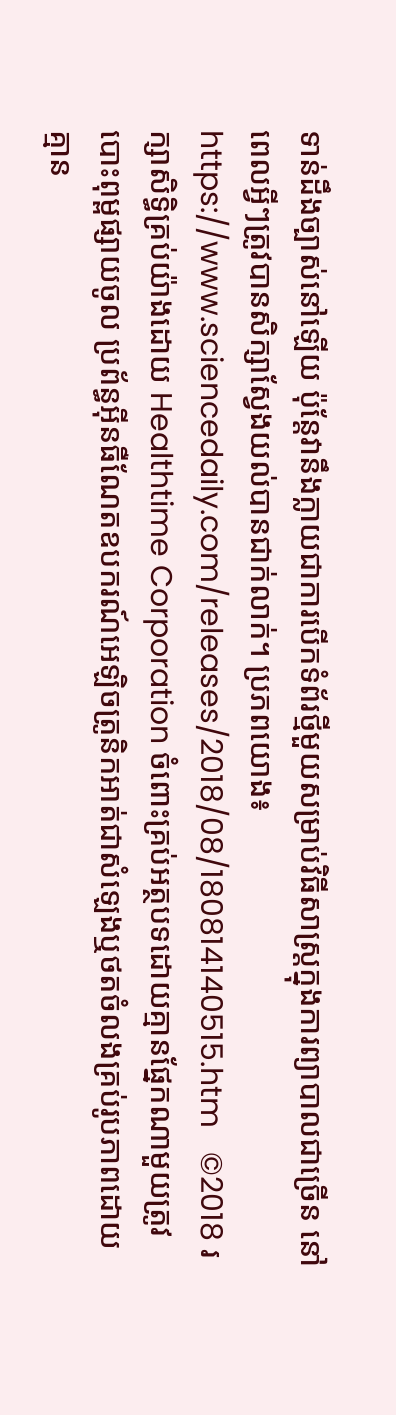ទាន់ដឹងច្បាស់នៅឡើយ ប៉ុន្តែវានឹងក្លាយជាការបើកទំព័រថ្មីមួយសម្រាប់វិធីសាស្រ្តក្នុងការព្យាបាលជាច្រើន នៅពេលអ្វីៗត្រូវបានសិក្សាស្វែងយល់បានជាក់លាក់។ ប្រភពយោង៖ https://www.sciencedaily.com/releases/2018/08/180814140515.htm   ©2018 រក្សាសិទ្ធិគ្រប់យ៉ាងដោយ Healthtime Corporation ចំពោះគ្រប់អត្ថបទដោយគ្មានផ្នែកណាមួយត្រូវបោះពុម្ពផ្សាយចូល ប្រព័ន្ធអ៊ីនធឺណែតឧបករណ៍អេឡិចត្រូនិកអាត់ជាសំឡេងឬថតចំលងគ្រប់រូបភាពដោយគ្មាន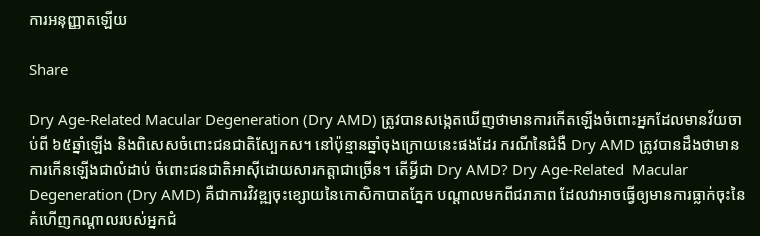ការអនុញ្ញាតឡើយ

Share

Dry Age-Related Macular Degeneration (Dry AMD) ត្រូវបានសង្កេតឃើញថាមានការកើតឡើងចំពោះអ្នកដែលមានវ័យចាប់ពី ៦៥ឆ្នាំឡើង និងពិសេសចំពោះជនជាតិស្បែកស។ នៅប៉ុន្មានឆ្នាំចុងក្រោយនេះផងដែរ ករណីនៃជំងឺ Dry AMD ត្រូវបានដឹងថាមានការកើនឡើងជាលំដាប់ ចំពោះជនជាតិអាស៊ីដោយសារកត្តាជាច្រើន។ តើអ្វីជា Dry AMD? Dry Age-Related  Macular Degeneration (Dry AMD) គឺជាការវិវឌ្ឍចុះខ្សោយនៃកោសិកាបាតភ្នែក បណ្តាលមកពីជរាភាព ដែលវាអាចធ្វើឲ្យមានការធ្លាក់ចុះនៃគំហើញកណ្តាលរបស់អ្នកជំ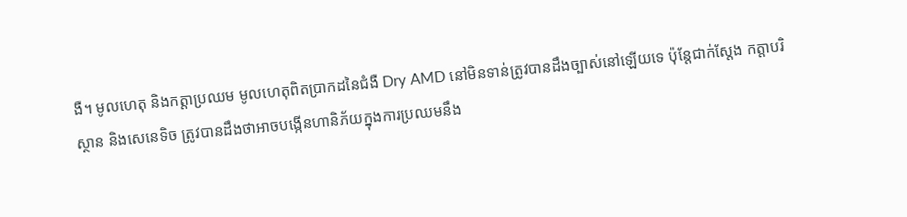ងឺ។ មូលហេតុ និងកត្តាប្រឈម មូលហេតុពិតប្រាកដនៃជំងឺ Dry AMD នៅមិនទាន់ត្រូវបានដឹងច្បាស់នៅឡើយទេ ប៉ុន្តែជាក់ស្តែង កត្តាបរិស្ថាន និងសេនេទិច ត្រូវបានដឹងថាអាចបង្កើនហានិភ័យក្នុងការប្រឈមនឹង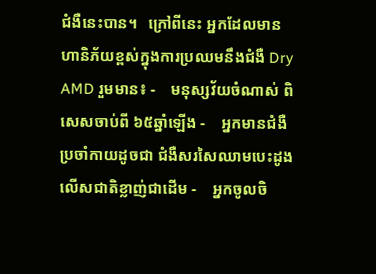ជំងឺនេះបាន។   ក្រៅពីនេះ អ្នកដែលមានហានិភ័យខ្ពស់ក្នុងការប្រឈមនឹងជំងឺ Dry AMD រួមមាន៖ -    មនុស្សវ័យចំណាស់ ពិសេសចាប់ពី ៦៥ឆ្នាំឡើង -    អ្នកមានជំងឺប្រចាំកាយដូចជា ជំងឺសរសៃឈាមបេះដូង លើសជាតិខ្លាញ់ជាដើម -    អ្នកចូលចិ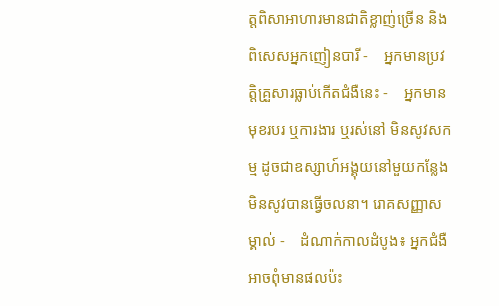ត្តពិសាអាហារមានជាតិខ្លាញ់ច្រើន និងពិសេសអ្នកញៀនបារី -    អ្នកមានប្រវត្តិគ្រួសារធ្លាប់កើតជំងឺនេះ -    អ្នកមានមុខរបរ ឬការងារ ឬរស់នៅ មិនសូវសកម្ម ដូចជាឧស្សាហ៍អង្គុយនៅមួយកន្លែងមិនសូវបានធ្វើចលនា។ រោគសញ្ញាសម្គាល់ -    ដំណាក់កាលដំបូង៖ អ្នកជំងឺអាចពុំមានផលប៉ះ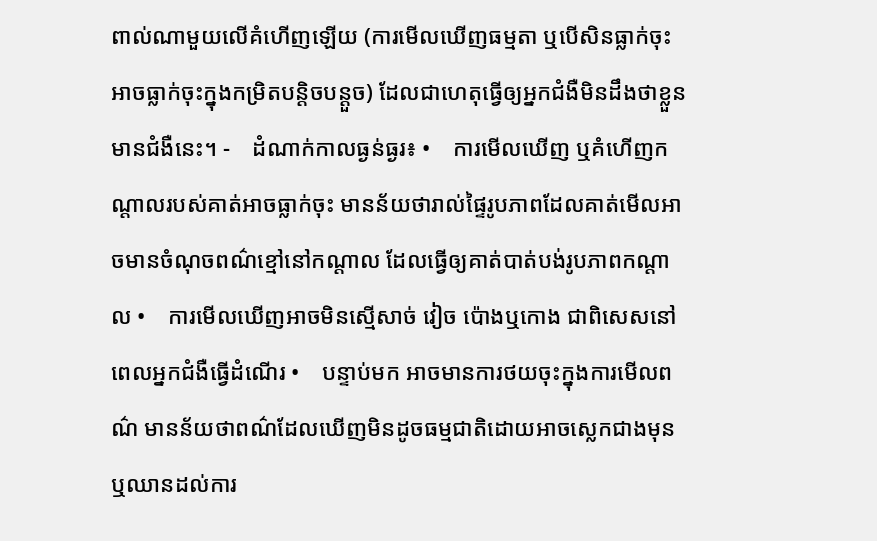ពាល់ណាមួយលើគំហើញឡើយ (ការមើលឃើញធម្មតា ឬបើសិនធ្លាក់ចុះអាចធ្លាក់ចុះក្នុងកម្រិតបន្តិចបន្តួច) ដែលជាហេតុធ្វើឲ្យអ្នកជំងឺមិនដឹងថាខ្លួនមានជំងឺនេះ។ -    ដំណាក់កាលធ្ងន់ធ្ងរ៖ •    ការមើលឃើញ ឬគំហើញកណ្តាលរបស់គាត់អាចធ្លាក់ចុះ មានន័យថារាល់ផ្ទៃរូបភាពដែលគាត់មើលអាចមានចំណុចពណ៌ខ្មៅនៅកណ្តាល ដែលធ្វើឲ្យគាត់បាត់បង់រូបភាពកណ្តាល •    ការមើលឃើញអាចមិនស្មើសាច់ វៀច ប៉ោងឬកោង ជាពិសេសនៅពេលអ្នកជំងឺធ្វើដំណើរ •    បន្ទាប់មក អាចមានការថយចុះក្នុងការមើលពណ៌ មានន័យថាពណ៌ដែលឃើញមិនដូចធម្មជាតិដោយអាចស្លេកជាងមុន ឬឈានដល់ការ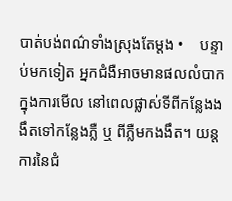បាត់បង់ពណ៌ទាំងស្រុងតែម្តង •    បន្ទាប់មកទៀត អ្នកជំងឺអាចមានផលលំបាកក្នុងការមើល នៅពេលផ្លាស់ទីពីកន្លែងងងឹតទៅកន្លែងភ្លឺ ឬ ពីភ្លឺមកងងឹត។ យន្តការនៃជំ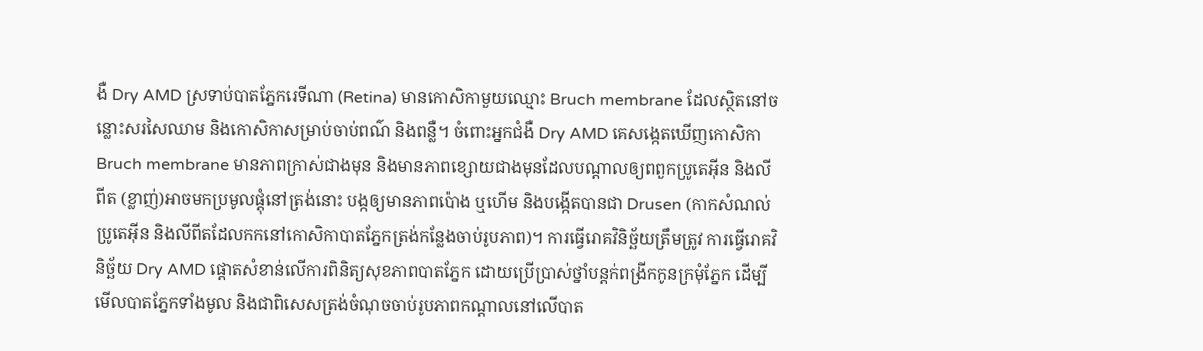ងឺ Dry AMD ស្រទាប់បាតភ្នែករេទីណា (Retina) មានកោសិកាមួយឈ្មោះ Bruch membrane ដែលស្ថិតនៅចន្លោះសរសៃឈាម និងកោសិកាសម្រាប់ចាប់ពណ៌ និងពន្លឺ។ ចំពោះអ្នកជំងឺ Dry AMD គេសង្កេតឃើញកោសិកា Bruch membrane មានភាពក្រាស់ជាងមុន និងមានភាពខ្សោយជាងមុនដែលបណ្តាលឲ្យពពួកប្រូតេអុីន និងលីពីត (ខ្លាញ់)អាចមកប្រមូលផ្តុំនៅត្រង់នោះ បង្កឲ្យមានភាពប៉ោង ឬហើម និងបង្កើតបានជា Drusen (កាកសំណល់ប្រូតេអ៊ីន និងលីពីតដែលកកនៅកោសិកាបាតភ្នែកត្រង់កន្លែងចាប់រូបភាព)។ ការធ្វើរោគវិនិច្ឆ័យត្រឹមត្រូវ ការធ្វើរោគវិនិច្ឆ័យ Dry AMD ផ្តោតសំខាន់លើការពិនិត្យសុខភាពបាតភ្នែក ដោយប្រើប្រាស់ថ្នាំបន្តក់ពង្រីកកូនក្រមុំភ្នែក ដើម្បីមើលបាតភ្នែកទាំងមូល និងជាពិសេសត្រង់ចំណុចចាប់រូបភាពកណ្តាលនៅលើបាត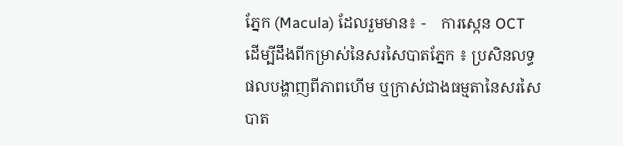ភ្នែក (Macula) ដែលរួមមាន៖ -    ការស្កេន OCT ដើម្បីដឹងពីកម្រាស់នៃសរសៃបាតភ្នែក ៖ ប្រសិនលទ្ធផលបង្ហាញពីភាពហើម ឬក្រាស់ជាងធម្មតានៃសរសៃបាត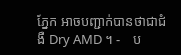ភ្នែក អាចបញ្ជាក់បានថាជាជំងឺ Dry AMD ។ -    ប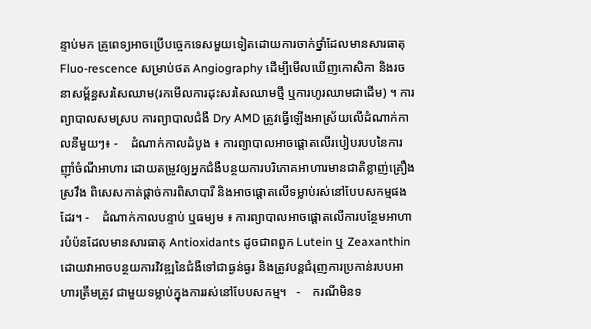ន្ទាប់មក គ្រូពេទ្យអាចប្រើបច្ចេកទេសមួយទៀតដោយការចាក់ថ្នាំដែលមានសារធាតុ Fluo-rescence សម្រាប់ថត Angiography ដើម្បីមើលឃើញកោសិកា និងរចនាសម្ព័ន្ធសរសៃឈាម(រកមើលការដុះសរសៃឈាមថ្មី ឬការហូរឈាមជាដើម) ។ ការព្យាបាលសមស្រប ការព្យាបាលជំងឺ Dry AMD ត្រូវធ្វើឡើងអាស្រ័យលើដំណាក់កាលនីមួយៗ៖ -    ដំណាក់កាលដំបូង ៖ ការព្យាបាលអាចផ្តោតលើរបៀបរបបនៃការញ៉ាំចំណីអាហារ ដោយតម្រូវឲ្យអ្នកជំងឺបន្ថយការបរិភោគអាហារមានជាតិខ្លាញ់គ្រឿងស្រវឹង ពិសេសកាត់ផ្តាច់ការពិសាបារី និងអាចផ្តោតលើទម្លាប់រស់នៅបែបសកម្មផងដែរ។ -    ដំណាក់កាលបន្ទាប់ ឬធម្យម ៖ ការព្យាបាលអាចផ្តោតលើការបន្ថែមអាហារបំប៉នដែលមានសារធាតុ Antioxidants ដូចជាពពួក Lutein ឬ Zeaxanthin ដោយវាអាចបន្ថយការវិវឌ្ឍនៃជំងឺទៅជាធ្ងន់ធ្ងរ និងត្រូវបន្តជំរុញការប្រកាន់របបអាហារត្រឹមត្រូវ ជាមួយទម្លាប់ក្នុងការរស់នៅបែបសកម្ម។   -    ករណីមិនទ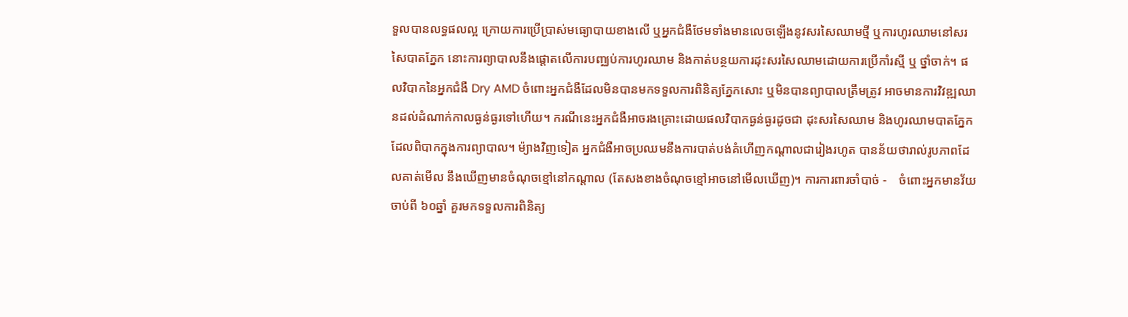ទួលបានលទ្ធផលល្អ ក្រោយការប្រើប្រាស់មធ្យោបាយខាងលើ ឬអ្នកជំងឺថែមទាំងមានលេចឡើងនូវសរសៃឈាមថ្មី ឬការហូរឈាមនៅសរសៃបាតភ្នែក នោះការព្យាបាលនឹងផ្តោតលើការបញ្ឈប់ការហូរឈាម និងកាត់បន្ថយការដុះសរសៃឈាមដោយការប្រើកាំរស្មី ឬ ថ្នាំចាក់។ ផលវិបាកនៃអ្នកជំងឺ Dry AMD ចំពោះអ្នកជំងឺដែលមិនបានមកទទួលការពិនិត្យភ្នែកសោះ ឬមិនបានព្យាបាលត្រឹមត្រូវ អាចមានការវិវឌ្ឍឈានដល់ដំណាក់កាលធ្ងន់ធ្ងរទៅហើយ។ ករណីនេះអ្នកជំងឺអាចរងគ្រោះដោយផលវិបាកធ្ងន់ធ្ងរដូចជា ដុះសរសៃឈាម និងហូរឈាមបាតភ្នែក ដែលពិបាកក្នុងការព្យាបាល។ ម៉្យាងវិញទៀត អ្នកជំងឺអាចប្រឈមនឹងការបាត់បង់គំហើញកណ្តាលជារៀងរហូត បានន័យថារាល់រូបភាពដែលគាត់មើល នឹងឃើញមានចំណុចខ្មៅនៅកណ្តាល (តែសងខាងចំណុចខ្មៅអាចនៅមើលឃើញ)។ ការការពារចាំបាច់ -    ចំពោះអ្នកមានវ័យចាប់ពី ៦០ឆ្នាំ គួរមកទទួលការពិនិត្យ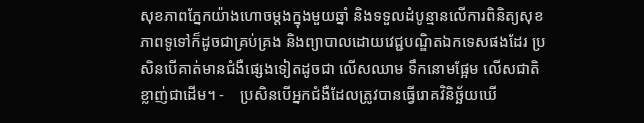សុខភាពភ្នែកយ៉ាងហោចម្តងក្នុងមួយឆ្នាំ និងទទួលដំបូន្មានលើការពិនិត្យសុខភាពទូទៅក៏ដូចជាគ្រប់គ្រង និងព្យាបាលដោយវេជ្ជបណ្ឌិតឯកទេសផងដែរ ប្រសិនបើគាត់មានជំងឺផ្សេងទៀតដូចជា លើសឈាម ទឹកនោមផ្អែម លើសជាតិខ្លាញ់ជាដើម។ -    ប្រសិនបើអ្នកជំងឺដែលត្រូវបានធ្វើរោគវិនិច្ឆ័យឃើ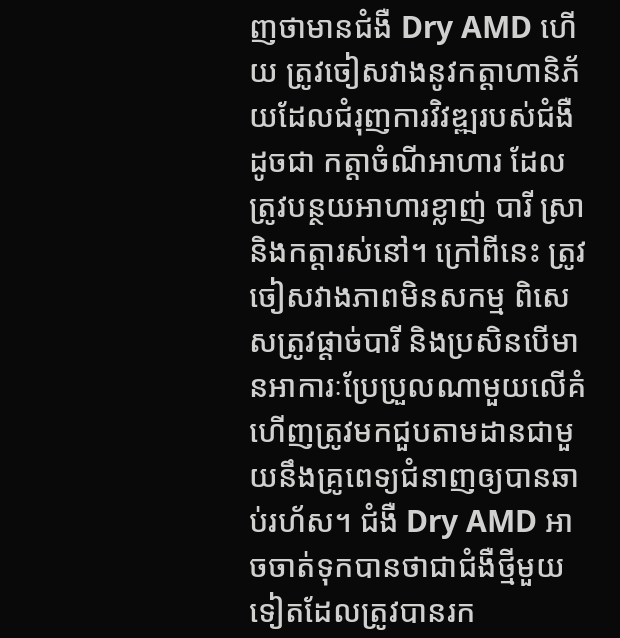ញថាមានជំងឺ Dry AMD ហើយ ត្រូវចៀសវាងនូវកត្តាហានិភ័យដែលជំរុញការវិវឌ្ឍរបស់ជំងឺដូចជា កត្តាចំណីអាហារ ដែលត្រូវបន្ថយអាហារខ្លាញ់ បារី ស្រា និងកត្តារស់នៅ។ ក្រៅពីនេះ ត្រូវចៀសវាងភាពមិនសកម្ម ពិសេសត្រូវផ្តាច់បារី និងប្រសិនបើមានអាការៈប្រែប្រួលណាមួយលើគំហើញត្រូវមកជួបតាមដានជាមួយនឹងគ្រូពេទ្យជំនាញឲ្យបានឆាប់រហ័ស។ ជំងឺ Dry AMD អាចចាត់ទុកបានថាជាជំងឺថ្មីមួយទៀតដែលត្រូវបានរក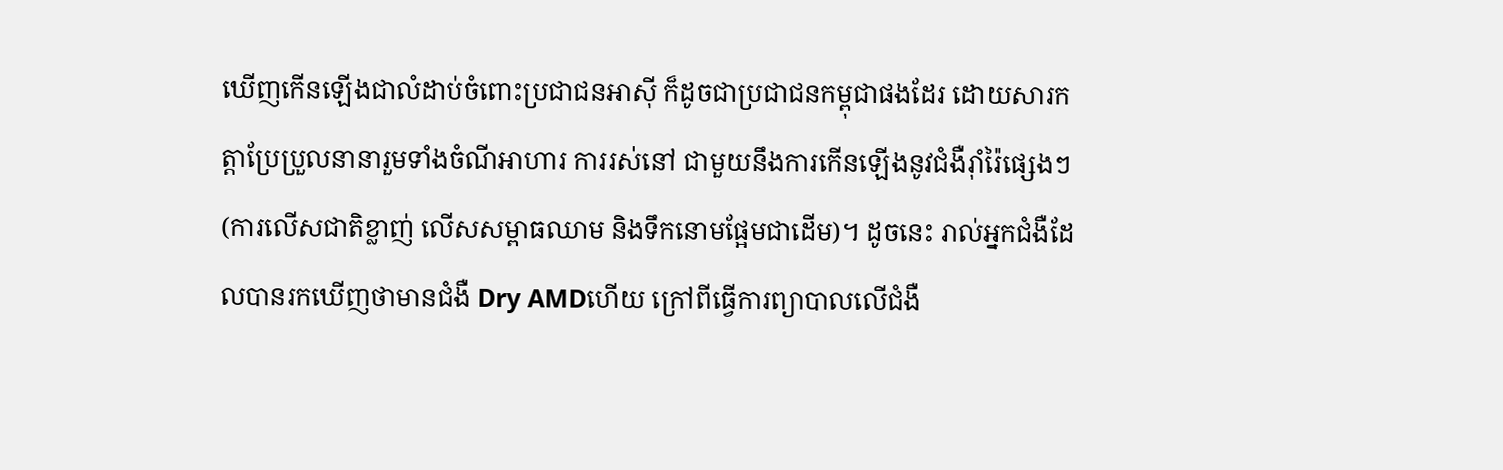ឃើញកើនឡើងជាលំដាប់ចំពោះប្រជាជនអាស៊ី ក៏ដូចជាប្រជាជនកម្ពុជាផងដែរ ដោយសារកត្តាប្រែប្រួលនានារួមទាំងចំណីអាហារ ការរស់នៅ ជាមួយនឹងការកើនឡើងនូវជំងឺរ៉ាំរ៉ៃផ្សេងៗ (ការលើសជាតិខ្លាញ់ លើសសម្ពាធឈាម និងទឹកនោមផ្អែមជាដើម)។ ដូចនេះ រាល់អ្នកជំងឺដែលបានរកឃើញថាមានជំងឺ Dry AMDហើយ ក្រៅពីធ្វើការព្យាបាលលើជំងឺ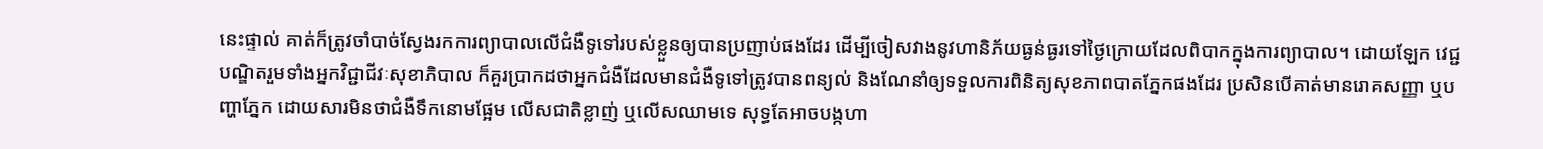នេះផ្ទាល់ គាត់ក៏ត្រូវចាំបាច់ស្វែងរកការព្យាបាលលើជំងឺទូទៅរបស់ខ្លួនឲ្យបានប្រញាប់ផងដែរ ដើម្បីចៀសវាងនូវហានិភ័យធ្ងន់ធ្ងរទៅថ្ងៃក្រោយដែលពិបាកក្នុងការព្យាបាល។ ដោយឡែក វេជ្ជបណ្ឌិតរួមទាំងអ្នកវិជ្ជាជីវៈសុខាភិបាល ក៏គួរប្រាកដថាអ្នកជំងឺដែលមានជំងឺទូទៅត្រូវបានពន្យល់ និងណែនាំឲ្យទទួលការពិនិត្យសុខភាពបាតភ្នែកផងដែរ ប្រសិនបើគាត់មានរោគសញ្ញា ឬបញ្ហាភ្នែក ដោយសារមិនថាជំងឺទឹកនោមផ្អែម លើសជាតិខ្លាញ់ ឬលើសឈាមទេ សុទ្ធតែអាចបង្កហា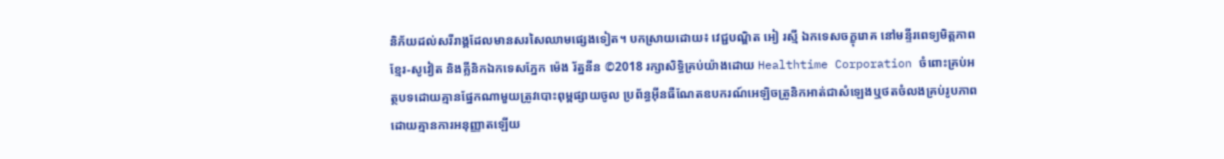និភ័យដល់សរីរាង្គដែលមានសរសៃឈាមផ្សេងទៀត។ បកស្រាយដោយ៖ វេជ្ជបណ្ឌិត អៀ រស្មី ឯកទេសចក្ខុរោគ នៅមន្ទីរពេទ្យមិត្តភាពខ្មែរ-សូវៀត និងគ្លីនិកឯកទេសភ្នែក ម៉េង រ័ត្ននីន ©2018 រក្សាសិទ្ធិគ្រប់យ៉ាងដោយ Healthtime Corporation ចំពោះគ្រប់អត្ថបទដោយគ្មានផ្នែកណាមួយត្រូវបោះពុម្ពផ្សាយចូល ប្រព័ន្ធអ៊ីនធឺណែតឧបករណ៍អេឡិចត្រូនិកអាត់ជាសំឡេងឬថតចំលងគ្រប់រូបភាពដោយគ្មានការអនុញ្ញាតឡើយ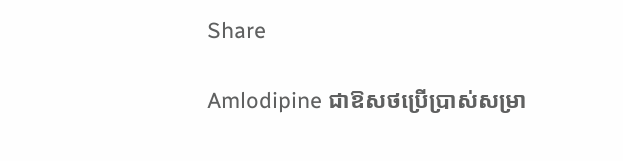Share

Amlodipine ជាឱសថប្រើប្រាស់សម្រា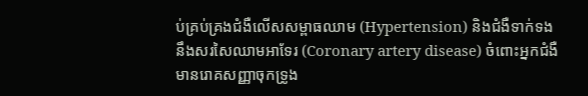ប់គ្រប់គ្រងជំងឺលើសសម្ពាធឈាម (Hypertension) និងជំងឺទាក់ទងនឹងសរសៃឈាមអាទែរ (Coronary artery disease) ចំពោះអ្នកជំងឺមានរោគសញ្ញាចុកទ្រូង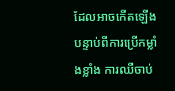ដែលអាចកើតឡើងបន្ទាប់ពីការប្រើកម្លាំងខ្លាំង ការឈឺចាប់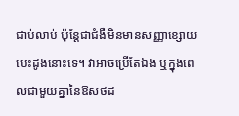ជាប់លាប់ ប៉ុន្តែជាជំងឺមិនមានសញ្ញាខ្សោយបេះដូងនោះទេ។ វាអាចប្រើតែឯង ឬក្នុងពេលជាមួយគ្នានៃឱសថដ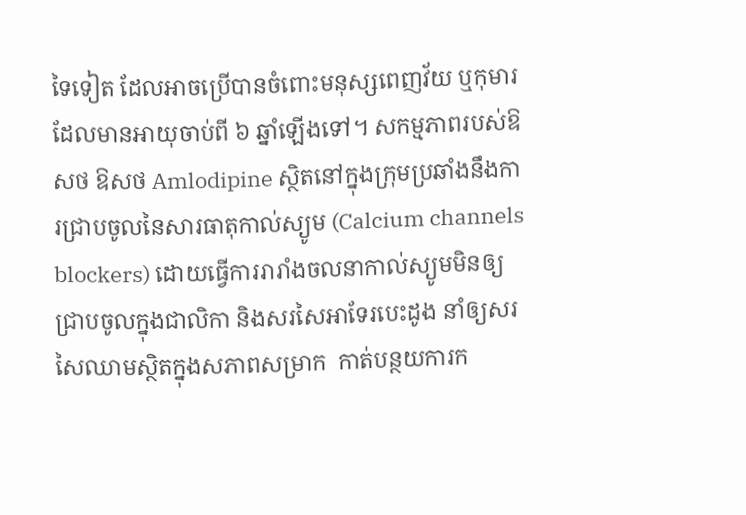ទៃទៀត ដែលអាចប្រើបានចំពោះមនុស្សពេញវ័យ ឬកុមារដែលមានអាយុចាប់ពី ៦ ឆ្នាំឡើងទៅ។ សកម្មភាពរបស់ឱសថ ឱសថ Amlodipine ស្ថិតនៅក្នុងក្រុមប្រឆាំងនឹងការជ្រាបចូលនៃសារធាតុកាល់ស្យូម (Calcium channels blockers) ដោយធ្វើការរារាំងចលនាកាល់ស្យូមមិនឲ្យជ្រាបចូលក្នុងជាលិកា និងសរសៃអាទែរបេះដូង នាំឲ្យសរសៃឈាមស្ថិតក្នុងសភាពសម្រាក  កាត់បន្ថយការក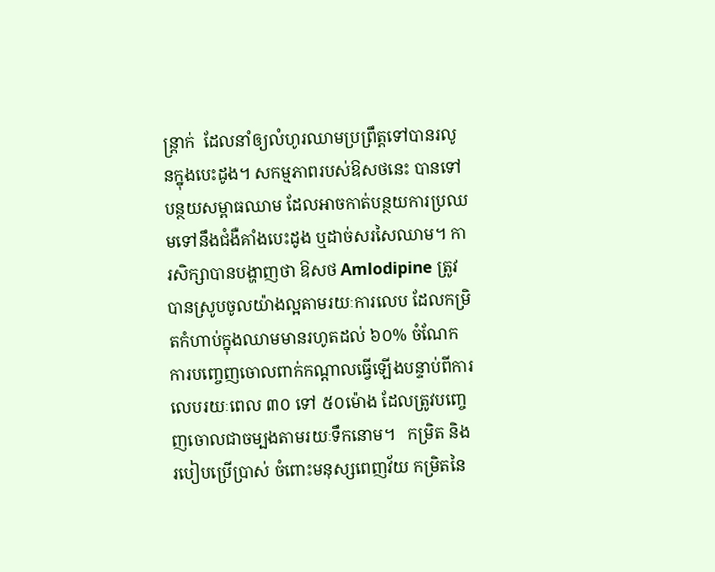ន្រ្តាក់  ដែលនាំឲ្យលំហូរឈាមប្រព្រឹត្តទៅបានរលូនក្នុងបេះដូង។ សកម្មភាពរបស់ឱសថនេះ បានទៅបន្ថយសម្ពាធឈាម ដែលអាចកាត់បន្ថយការប្រឈមទៅនឹងជំងឺគាំងបេះដូង ឬដាច់សរសៃឈាម។ ការសិក្សាបានបង្ហាញថា ឱសថ Amlodipine ត្រូវបានស្រូបចូលយ៉ាងល្អតាមរយៈការលេប ដែលកម្រិតកំហាប់ក្នុងឈាមមានរហូតដល់ ៦០% ចំណែកការបញ្ចេញចោលពាក់កណ្តាលធ្វើឡើងបន្ទាប់ពីការលេបរយៈពេល ៣០ ទៅ ៥០ម៉ោង ដែលត្រូវបញ្ចេញចោលជាចម្បងតាមរយៈទឹកនោម។   កម្រិត និងរបៀបប្រើប្រាស់ ចំពោះមនុស្សពេញវ័យ កម្រិតនៃ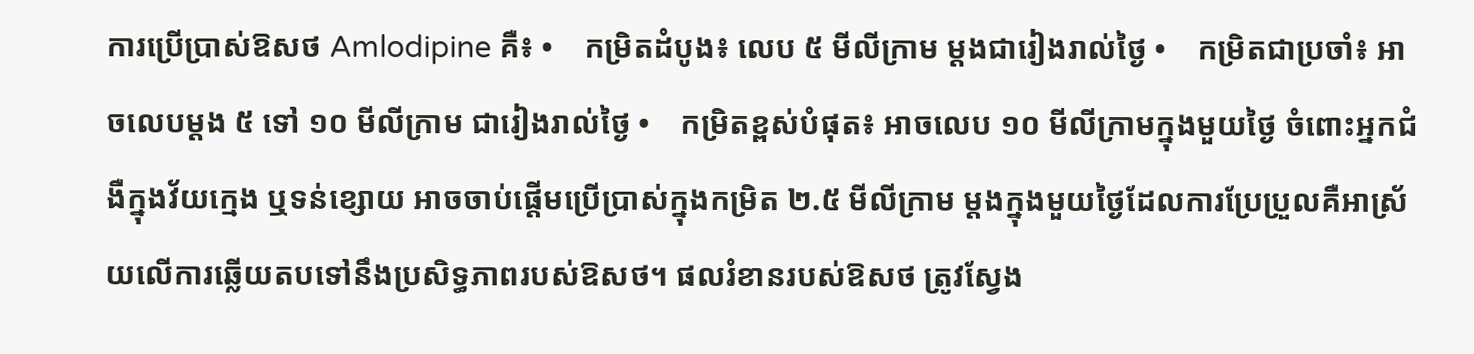ការប្រើប្រាស់ឱសថ Amlodipine គឺ៖ •    កម្រិតដំបូង៖ លេប ៥ មីលីក្រាម ម្តងជារៀងរាល់ថ្ងៃ •    កម្រិតជាប្រចាំ៖ អាចលេបម្តង ៥ ទៅ ១០ មីលីក្រាម ជារៀងរាល់ថ្ងៃ •    កម្រិតខ្ពស់បំផុត៖ អាចលេប ១០ មីលីក្រាមក្នុងមួយថ្ងៃ ចំពោះអ្នកជំងឺក្នុងវ័យក្មេង ឬទន់ខ្សោយ អាចចាប់ផ្តើមប្រើប្រាស់ក្នុងកម្រិត ២.៥ មីលីក្រាម ម្តងក្នុងមួយថ្ងៃដែលការប្រែប្រួលគឺអាស្រ័យលើការឆ្លើយតបទៅនឹងប្រសិទ្ធភាពរបស់ឱសថ។ ផលរំខានរបស់ឱសថ ត្រូវស្វែង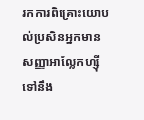រកការពិគ្រោះយោបល់ប្រសិនអ្នកមានសញ្ញាអាល្លែកហ្ស៊ីទៅនឹង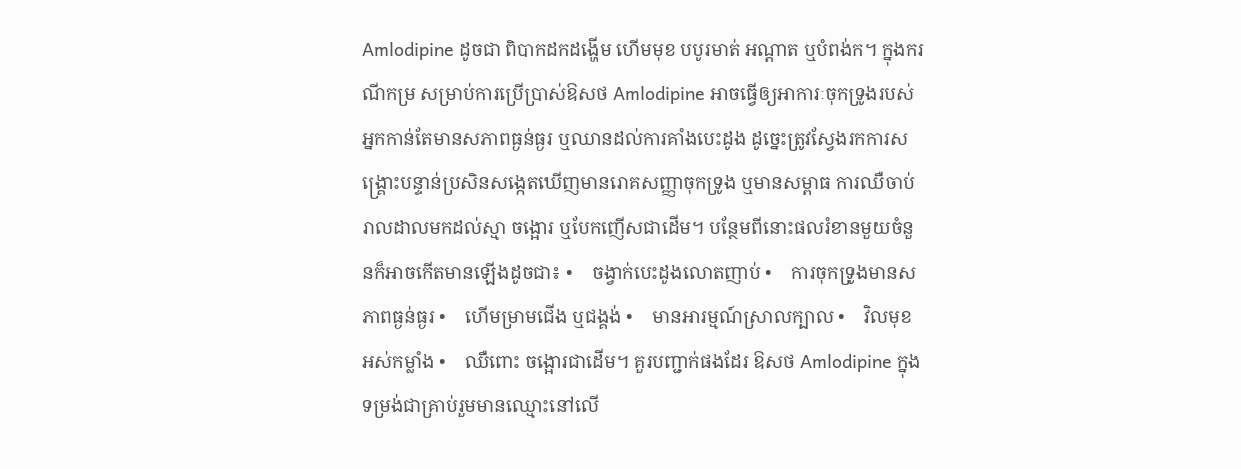Amlodipine ដូចជា ពិបាកដកដង្ហើម ហើមមុខ បបូរមាត់ អណ្តាត ឬបំពង់ក។ ក្នុងករណីកម្រ សម្រាប់ការប្រើប្រាស់ឱសថ Amlodipine អាចធ្វើឲ្យអាការៈចុកទ្រូងរបស់អ្នកកាន់តែមានសភាពធ្ងន់ធ្ងរ ឬឈានដល់ការគាំងបេះដូង ដូច្នេះត្រូវស្វែងរកការសង្គ្រោះបន្ទាន់ប្រសិនសង្កេតឃើញមានរោគសញ្ញាចុកទ្រូង ឬមានសម្ពាធ ការឈឺចាប់រាលដាលមកដល់ស្មា ចង្អោរ ឬបែកញើសជាដើម។ បន្ថែមពីនោះផលរំខានមួយចំនួនក៏អាចកើតមានឡើងដូចជា៖ •    ចង្វាក់បេះដូងលោតញាប់ •    ការចុកទ្រូងមានសភាពធ្ងន់ធ្ងរ •    ហើមម្រាមជើង ឬជង្គង់ •    មានអារម្មណ៍ស្រាលក្បាល •    វិលមុខ អស់កម្លាំង •    ឈឺពោះ ចង្អោរជាដើម។ គួរបញ្ជាក់ផងដែរ ឱសថ Amlodipine ក្នុងទម្រង់ជាគ្រាប់រួមមានឈ្មោះនៅលើ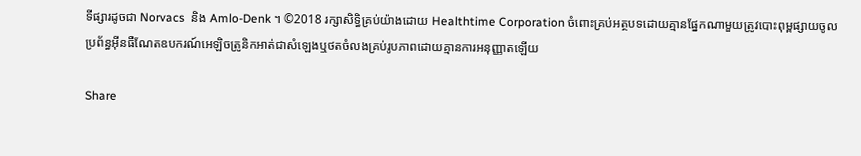ទីផ្សារដូចជា Norvacs  និង Amlo-Denk ។ ©2018 រក្សាសិទ្ធិគ្រប់យ៉ាងដោយ Healthtime Corporation ចំពោះគ្រប់អត្ថបទដោយគ្មានផ្នែកណាមួយត្រូវបោះពុម្ពផ្សាយចូល ប្រព័ន្ធអ៊ីនធឺណែតឧបករណ៍អេឡិចត្រូនិកអាត់ជាសំឡេងឬថតចំលងគ្រប់រូបភាពដោយគ្មានការអនុញ្ញាតឡើយ

Share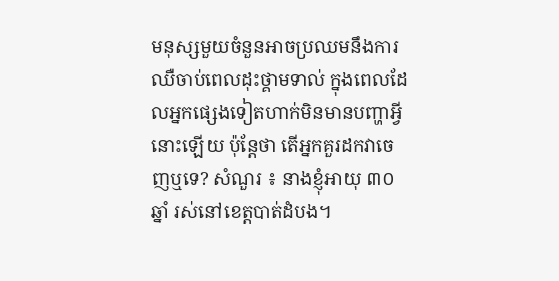មនុស្សមួយចំនួនអាចប្រឈមនឹងការឈឺចាប់ពេលដុះថ្គាមទាល់ ក្នុងពេលដែលអ្នកផ្សេងទៀតហាក់មិនមានបញ្ហាអ្វីនោះឡើយ ប៉ុន្តែថា តើអ្នកគួរដកវាចេញឬទេ? សំណួរ ៖ នាងខ្ញុំអាយុ ៣០ឆ្នាំ រស់នៅខេត្តបាត់ដំបង។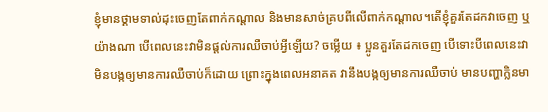ខ្ញុំមានថ្គាមទាល់ដុះចេញតែពាក់កណ្តាល និងមានសាច់គ្របពីលើពាក់កណ្តាល។តើខ្ញុំគួរតែដកវាចេញ ឬយ៉ាងណា បើពេលនេះវាមិនផ្តល់ការឈឺចាប់អ្វីឡើយ? ចម្លើយ ៖ ប្អូនគួរតែដកចេញ បើទោះបីពេលនេះវាមិនបង្កឲ្យមានការឈឺចាប់ក៏ដោយ ព្រោះក្នុងពេលអនាគត វានឹងបង្កឲ្យមានការឈឺចាប់ មានបញ្ហាក្លិនមា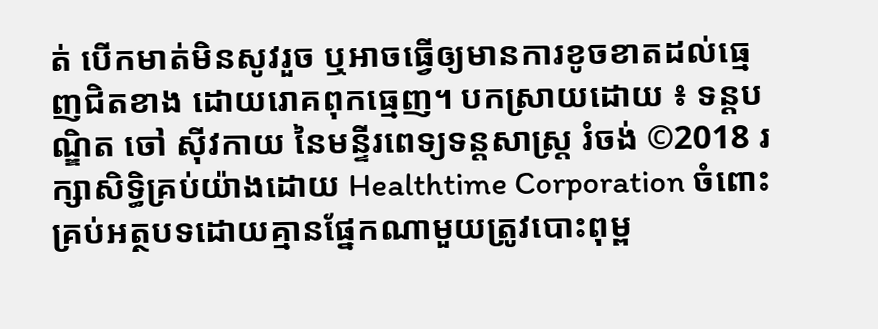ត់ បើកមាត់មិនសូវរួច ឬអាចធ្វើឲ្យមានការខូចខាតដល់ធ្មេញជិតខាង ដោយរោគពុកធ្មេញ។ បកស្រាយដោយ ៖ ទន្តបណ្ឌិត ចៅ ស៊ីវកាយ នៃមន្ទីរពេទ្យទន្តសាស្ត្រ រំចង់ ©2018 រក្សាសិទ្ធិគ្រប់យ៉ាងដោយ Healthtime Corporation ចំពោះគ្រប់អត្ថបទដោយគ្មានផ្នែកណាមួយត្រូវបោះពុម្ព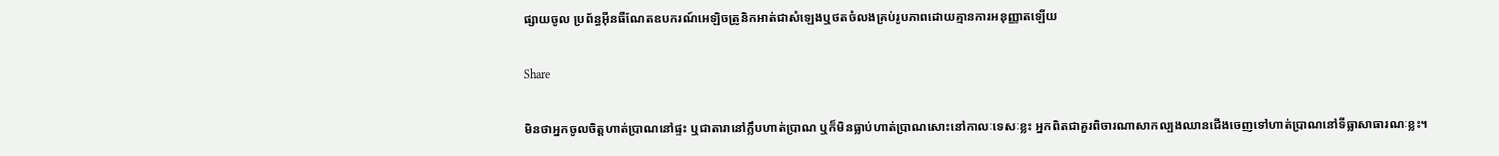ផ្សាយចូល ប្រព័ន្ធអ៊ីនធឺណែតឧបករណ៍អេឡិចត្រូនិកអាត់ជាសំឡេងឬថតចំលងគ្រប់រូបភាពដោយគ្មានការអនុញ្ញាតឡើយ

Share

មិនថាអ្នកចូលចិត្តហាត់ប្រាណនៅផ្ទះ ឬជាតារានៅក្លឹបហាត់ប្រាណ ឬក៏មិនធ្លាប់ហាត់ប្រាណសោះនៅកាលៈទេសៈខ្លះ អ្នកពិតជាគួរពិចារណាសាកល្បងឈានជើងចេញទៅហាត់ប្រាណនៅទីធ្លាសាធារណៈខ្លះ។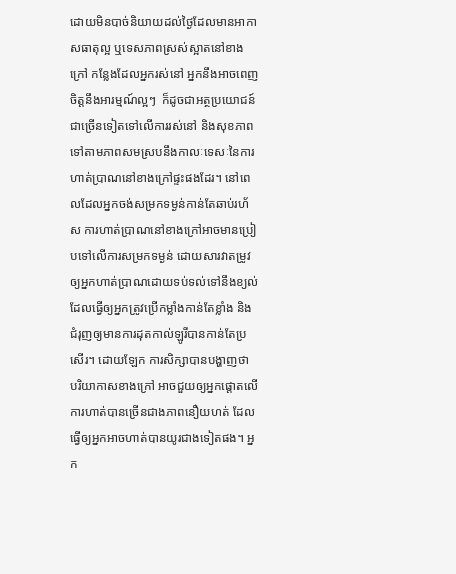ដោយមិនបាច់និយាយដល់ថ្ងៃដែលមានអាកាសធាតុល្អ ឬទេសភាពស្រស់ស្អាតនៅខាងក្រៅ កន្លែងដែលអ្នករស់នៅ អ្នកនឹងអាចពេញចិត្តនឹងអារម្មណ៍ល្អៗ  ក៏ដូចជាអត្ថប្រយោជន៍ជាច្រើនទៀតទៅលើការរស់នៅ និងសុខភាព ទៅតាមភាពសមស្របនឹងកាលៈទេសៈនៃការហាត់ប្រាណនៅខាងក្រៅផ្ទះផងដែរ។ នៅពេលដែលអ្នកចង់សម្រកទម្ងន់កាន់តែឆាប់រហ័ស ការហាត់ប្រាណនៅខាងក្រៅអាចមានប្រៀបទៅលើការសម្រកទម្ងន់ ដោយសារវាតម្រូវឲ្យអ្នកហាត់ប្រាណដោយទប់ទល់ទៅនឹងខ្យល់ដែលធ្វើឲ្យអ្នកត្រូវប្រើកម្លាំងកាន់តែខ្លាំង និងជំរុញឲ្យមានការដុតកាល់ឡូរីបានកាន់តែប្រសើរ។ ដោយឡែក ការសិក្សាបានបង្ហាញថា បរិយាកាសខាងក្រៅ អាចជួយឲ្យអ្នកផ្តោតលើការហាត់បានច្រើនជាងភាពនឿយហត់ ដែលធ្វើឲ្យអ្នកអាចហាត់បានយូរជាងទៀតផង។ អ្នក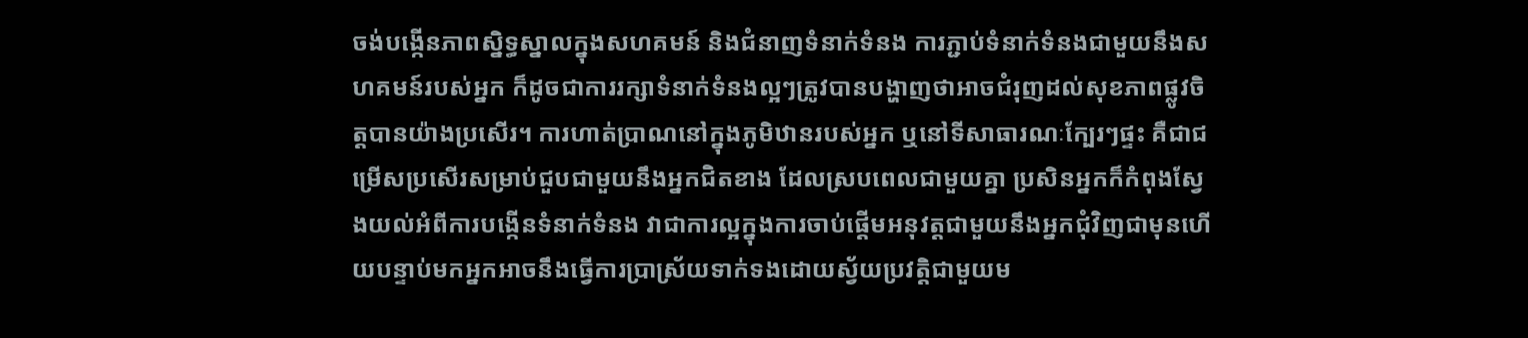ចង់បង្កើនភាពស្និទ្ធស្នាលក្នុងសហគមន៍ និងជំនាញទំនាក់ទំនង ការភ្ជាប់ទំនាក់ទំនងជាមួយនឹងសហគមន៍របស់អ្នក ក៏ដូចជាការរក្សាទំនាក់ទំនងល្អៗត្រូវបានបង្ហាញថាអាចជំរុញដល់សុខភាពផ្លូវចិត្តបានយ៉ាងប្រសើរ។ ការហាត់ប្រាណនៅក្នុងភូមិឋានរបស់អ្នក ឬនៅទីសាធារណៈក្បែរៗផ្ទះ គឺជាជម្រើសប្រសើរសម្រាប់ជួបជាមួយនឹងអ្នកជិតខាង ដែលស្របពេលជាមួយគ្នា ប្រសិនអ្នកក៏កំពុងស្វែងយល់អំពីការបង្កើនទំនាក់ទំនង វាជាការល្អក្នុងការចាប់ផ្តើមអនុវត្តជាមួយនឹងអ្នកជុំវិញជាមុនហើយបន្ទាប់មកអ្នកអាចនឹងធ្វើការប្រាស្រ័យទាក់ទងដោយស្វ័យប្រវត្តិជាមួយម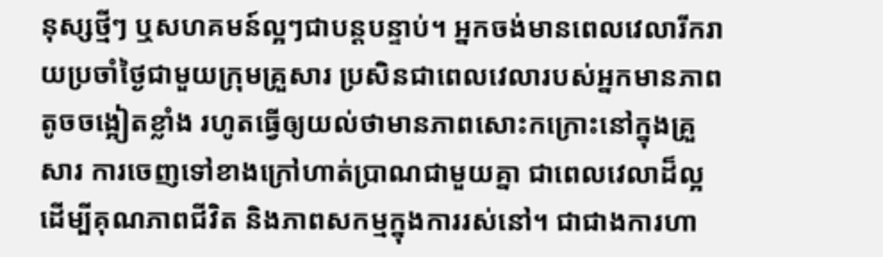នុស្សថ្មីៗ ឬសហគមន៍ល្អៗជាបន្តបន្ទាប់។ អ្នកចង់មានពេលវេលារីករាយប្រចាំថ្ងៃជាមួយក្រុមគ្រួសារ ប្រសិនជាពេលវេលារបស់អ្នកមានភាពតូចចង្អៀតខ្លាំង រហូតធ្វើឲ្យយល់ថាមានភាពសោះកក្រោះនៅក្នុងគ្រួសារ ការចេញទៅខាងក្រៅហាត់ប្រាណជាមួយគ្នា ជាពេលវេលាដ៏ល្អ ដើម្បីគុណភាពជីវិត និងភាពសកម្មក្នុងការរស់នៅ។ ជាជាងការហា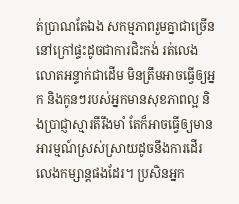ត់ប្រាណតែឯង សកម្មភាពរួមគ្នាជាច្រើននៅក្រៅផ្ទះដូចជាការជិះកង់ រត់លេង លោតអន្ទាក់ជាដើម មិនត្រឹមអាចធ្វើឲ្យអ្នក និងកូនៗរបស់អ្នកមានសុខភាពល្អ និងប្រាជ្ញាស្មារតីរឹងមាំ តែក៏អាចធ្វើឲ្យមានអារម្មណ៍ស្រស់ស្រាយដូចនឹងការដើរលេងកម្សាន្តផងដែរ។ ប្រសិនអ្នក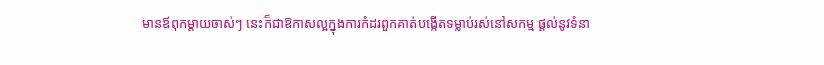មានឪពុកម្តាយចាស់ៗ នេះក៏ជាឱកាសល្អក្នុងការកំដរពួកគាត់បង្កើតទម្លាប់រស់នៅសកម្ម ផ្តល់នូវទំនា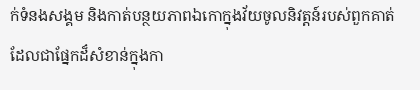ក់ទំនងសង្គម និងកាត់បន្ថយភាពឯកោក្នុងវ័យចូលនិវត្តន៍របស់ពួកគាត់ ដែលជាផ្នែកដ៏សំខាន់ក្នុងកា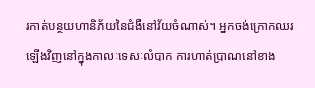រកាត់បន្ថយហានិភ័យនៃជំងឺនៅវ័យចំណាស់។ អ្នកចង់ក្រោកឈរឡើងវិញនៅក្នុងកាលៈទេសៈលំបាក ការហាត់ប្រាណនៅខាង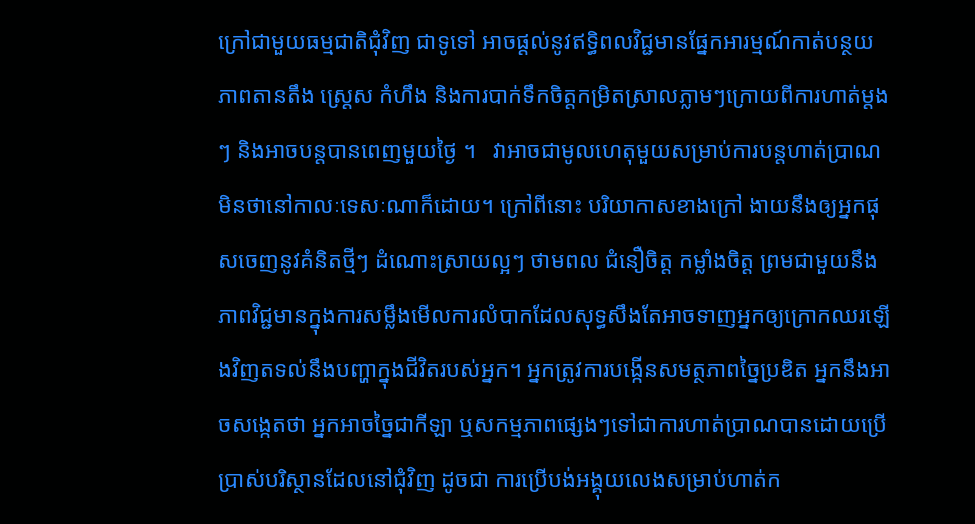ក្រៅជាមួយធម្មជាតិជុំវិញ ជាទូទៅ អាចផ្តល់នូវឥទ្ធិពលវិជ្ជមានផ្នែកអារម្មណ៍កាត់បន្ថយភាពតានតឹង ស្ត្រេស កំហឹង និងការបាក់ទឹកចិត្តកម្រិតស្រាលភ្លាមៗក្រោយពីការហាត់ម្តងៗ និងអាចបន្តបានពេញមួយថ្ងៃ ។   វាអាចជាមូលហេតុមួយសម្រាប់ការបន្តហាត់ប្រាណ មិនថានៅកាលៈទេសៈណាក៏ដោយ។ ក្រៅពីនោះ បរិយាកាសខាងក្រៅ ងាយនឹងឲ្យអ្នកផុសចេញនូវគំនិតថ្មីៗ ដំណោះស្រាយល្អៗ ថាមពល ជំនឿចិត្ត កម្លាំងចិត្ត ព្រមជាមួយនឹងភាពវិជ្ជមានក្នុងការសម្លឹងមើលការលំបាកដែលសុទ្ធសឹងតែអាចទាញអ្នកឲ្យក្រោកឈរឡើងវិញតទល់នឹងបញ្ហាក្នុងជីវិតរបស់អ្នក។ អ្នកត្រូវការបង្កើនសមត្ថភាពច្នៃប្រឌិត អ្នកនឹងអាចសង្កេតថា អ្នកអាចច្នៃជាកីឡា ឬសកម្មភាពផ្សេងៗទៅជាការហាត់ប្រាណបានដោយប្រើប្រាស់បរិស្ថានដែលនៅជុំវិញ ដូចជា ការប្រើបង់អង្គុយលេងសម្រាប់ហាត់ក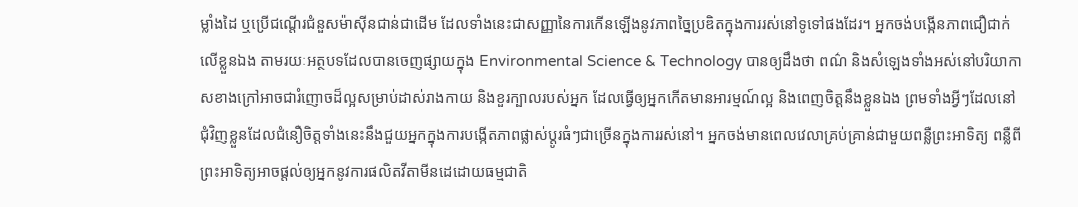ម្លាំងដៃ ឬប្រើជណ្តើរជំនួសម៉ាស៊ីនជាន់ជាដើម ដែលទាំងនេះជាសញ្ញានៃការកើនឡើងនូវភាពច្នៃប្រឌិតក្នុងការរស់នៅទូទៅផងដែរ។ អ្នកចង់បង្កើនភាពជឿជាក់លើខ្លួនឯង តាមរយៈអត្ថបទដែលបានចេញផ្សាយក្នុង Environmental Science & Technology បានឲ្យដឹងថា ពណ៌ និងសំឡេងទាំងអស់នៅបរិយាកាសខាងក្រៅអាចជារំញោចដ៏ល្អសម្រាប់ដាស់រាងកាយ និងខួរក្បាលរបស់អ្នក ដែលធ្វើឲ្យអ្នកកើតមានអារម្មណ៍ល្អ និងពេញចិត្តនឹងខ្លួនឯង ព្រមទាំងអ្វីៗដែលនៅជុំវិញខ្លួនដែលជំនឿចិត្តទាំងនេះនឹងជួយអ្នកក្នុងការបង្កើតភាពផ្លាស់ប្តូរធំៗជាច្រើនក្នុងការរស់នៅ។ អ្នកចង់មានពេលវេលាគ្រប់គ្រាន់ជាមួយពន្លឺព្រះអាទិត្យ ពន្លឺពីព្រះអាទិត្យអាចផ្តល់ឲ្យអ្នកនូវការផលិតវីតាមីនដេដោយធម្មជាតិ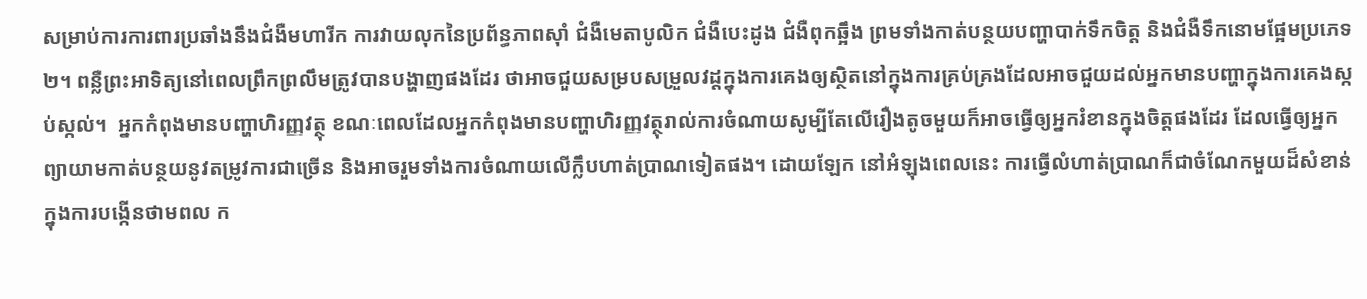សម្រាប់ការការពារប្រឆាំងនឹងជំងឺមហារីក ការវាយលុកនៃប្រព័ន្ធភាពស៊ាំ ជំងឺមេតាបូលិក ជំងឺបេះដូង ជំងឺពុកឆ្អឹង ព្រមទាំងកាត់បន្ថយបញ្ហាបាក់ទឹកចិត្ត និងជំងឺទឹកនោមផ្អែមប្រភេទ ២។ ពន្លឺព្រះអាទិត្យនៅពេលព្រឹកព្រលឹមត្រូវបានបង្ហាញផងដែរ ថាអាចជួយសម្របសម្រួលវដ្តក្នុងការគេងឲ្យស្ថិតនៅក្នុងការគ្រប់គ្រងដែលអាចជួយដល់អ្នកមានបញ្ហាក្នុងការគេងស្កប់ស្កល់។  អ្នកកំពុងមានបញ្ហាហិរញ្ញវត្ថុ ខណៈពេលដែលអ្នកកំពុងមានបញ្ហាហិរញ្ញវត្ថុរាល់ការចំណាយសូម្បីតែលើរឿងតូចមួយក៏អាចធ្វើឲ្យអ្នករំខានក្នុងចិត្តផងដែរ ដែលធ្វើឲ្យអ្នកព្យាយាមកាត់បន្ថយនូវតម្រូវការជាច្រើន និងអាចរួមទាំងការចំណាយលើក្លឹបហាត់ប្រាណទៀតផង។ ដោយឡែក នៅអំឡុងពេលនេះ ការធ្វើលំហាត់ប្រាណក៏ជាចំណែកមួយដ៏សំខាន់ក្នុងការបង្កើនថាមពល ក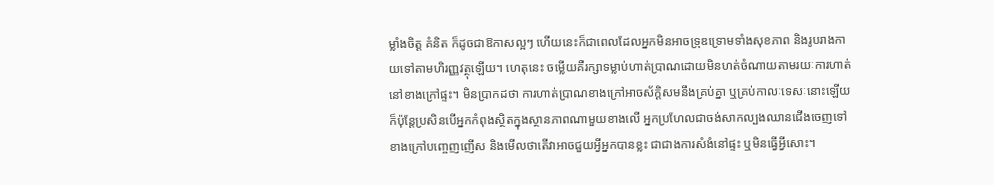ម្លាំងចិត្ត គំនិត ក៏ដូចជាឱកាសល្អៗ ហើយនេះក៏ជាពេលដែលអ្នកមិនអាចទ្រុឌទ្រោមទាំងសុខភាព និងរូបរាងកាយទៅតាមហិរញ្ញវត្ថុឡើយ។ ហេតុនេះ ចម្លើយគឺរក្សាទម្លាប់ហាត់ប្រាណដោយមិនហត់ចំណាយតាមរយៈការហាត់នៅខាងក្រៅផ្ទះ។ មិនប្រាកដថា ការហាត់ប្រាណខាងក្រៅអាចស័ក្តិសមនឹងគ្រប់គ្នា ឬគ្រប់កាលៈទេសៈនោះឡើយ ក៏ប៉ុន្តែប្រសិនបើអ្នកកំពុងស្ថិតក្នុងស្ថានភាពណាមួយខាងលើ អ្នកប្រហែលជាចង់សាកល្បងឈានជើងចេញទៅខាងក្រៅបញ្ចេញញើស និងមើលថាតើវាអាចជួយអ្វីអ្នកបានខ្លះ ជាជាងការសំងំនៅផ្ទះ ឬមិនធ្វើអ្វីសោះ។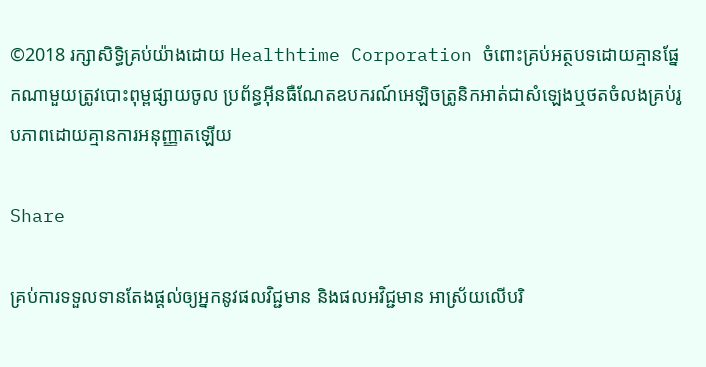©2018 រក្សាសិទ្ធិគ្រប់យ៉ាងដោយ Healthtime Corporation ចំពោះគ្រប់អត្ថបទដោយគ្មានផ្នែកណាមួយត្រូវបោះពុម្ពផ្សាយចូល ប្រព័ន្ធអ៊ីនធឺណែតឧបករណ៍អេឡិចត្រូនិកអាត់ជាសំឡេងឬថតចំលងគ្រប់រូបភាពដោយគ្មានការអនុញ្ញាតឡើយ

Share

គ្រប់ការទទួលទានតែងផ្តល់ឲ្យអ្នកនូវផលវិជ្ជមាន និងផលអវិជ្ជមាន អាស្រ័យលើបរិ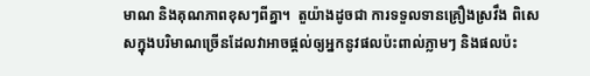មាណ និងគុណភាពខុសៗពីគ្នា។  តួយ៉ាងដូចជា ការទទួលទានគ្រឿងស្រវឹង ពិសេសក្នុងបរិមាណច្រើនដែលវាអាចផ្តល់ឲ្យអ្នកនូវផលប៉ះពាល់ភ្លាមៗ និងផលប៉ះ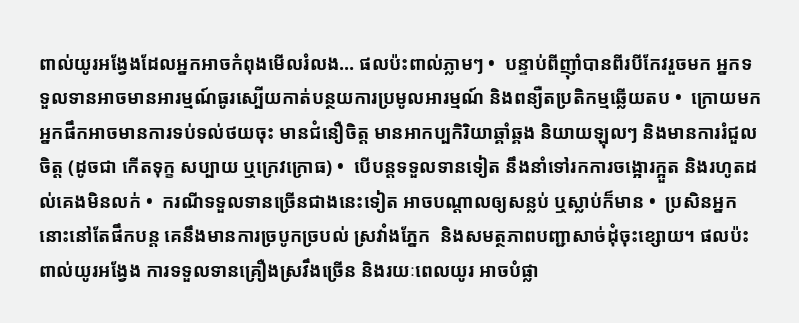ពាល់យូរអង្វែងដែលអ្នកអាចកំពុងមើលរំលង… ផលប៉ះពាល់ភ្លាមៗ •  បន្ទាប់ពីញ៉ាំបានពីរបីកែវរួចមក អ្នកទទួលទានអាចមានអារម្មណ៍ធូរស្បើយកាត់បន្ថយការប្រមូលអារម្មណ៍ និងពន្យឺតប្រតិកម្មឆ្លើយតប •  ក្រោយមក អ្នកផឹកអាចមានការទប់ទល់ថយចុះ មានជំនឿចិត្ត មានអាកប្បកិរិយាឆ្គាំឆ្គង និយាយឡុលៗ និងមានការរំជួលចិត្ត (ដូចជា កើតទុក្ខ សប្បាយ ឬក្រេវក្រោធ) •  បើបន្តទទួលទានទៀត នឹងនាំទៅរកការចង្អោរក្អួត និងរហូតដល់គេងមិនលក់ •  ករណីទទួលទានច្រើនជាងនេះទៀត អាចបណ្តាលឲ្យសន្លប់ ឬស្លាប់ក៏មាន •  ប្រសិនអ្នកនោះនៅតែផឹកបន្ត គេនឹងមានការច្របូកច្របល់ ស្រវាំងភ្នែក  និងសមត្ថភាពបញ្ជាសាច់ដុំចុះខ្សោយ។ ផលប៉ះពាល់យូរអង្វែង ការទទួលទានគ្រឿងស្រវឹងច្រើន និងរយៈពេលយូរ អាចបំផ្លា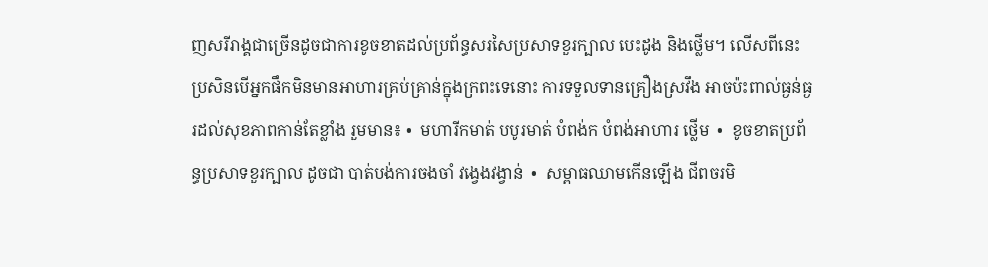ញសរីរាង្គជាច្រើនដូចជាការខូចខាតដល់ប្រព័ន្ធសរសៃប្រសាទខួរក្បាល បេះដូង និងថ្លើម។ លើសពីនេះ ប្រសិនបើអ្នកផឹកមិនមានអាហារគ្រប់គ្រាន់ក្នុងក្រពះទេនោះ ការទទួលទានគ្រឿងស្រវឹង អាចប៉ះពាល់ធ្ងន់ធ្ងរដល់សុខភាពកាន់តែខ្លាំង រួមមាន៖ •  មហារីកមាត់ បបូរមាត់ បំពង់ក បំពង់អាហារ ថ្លើម  •  ខូចខាតប្រព័ន្ធប្រសាទខួរក្បាល ដូចជា បាត់បង់ការចងចាំ វង្វេងវង្វាន់  •  សម្ពាធឈាមកើនឡើង ជីពចរមិ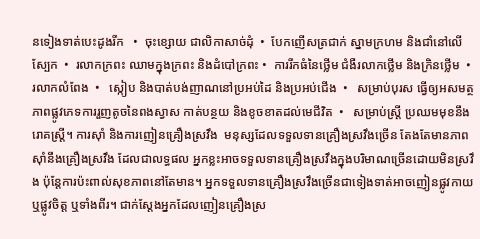នទៀងទាត់បេះដូងរីក   •  ចុះខ្សោយ ជាលិកាសាច់ដុំ  •  បែកញើសត្រជាក់ ស្នាមក្រហម និងជាំនៅលើស្បែក  •  រលាកក្រពះ ឈាមក្នុងក្រពះ និងដំបៅក្រពះ •  ការរីកធំនៃថ្លើម ជំងឺរលាកថ្លើម និងក្រិនថ្លើម  •   រលាកលំពែង  •   ស្កៀប និងបាត់បង់ញាណនៅប្រអប់ដៃ និងប្រអប់ជើង  •   សម្រាប់បុរស ធ្វើឲ្យអសមត្ថភាពផ្លូវភេទការរួញតូចនៃពងស្វាស កាត់បន្ថយ និងខូចខាតដល់មេជីវិត  •   សម្រាប់ស្ត្រី ប្រឈមមុខនឹងរោគស្ត្រី។ ការស៊ាំ និងការញៀនគ្រឿងស្រវឹង  មនុស្សដែលទទួលទានគ្រឿងស្រវឹងច្រើន តែងតែមានភាពស៊ាំនឹងគ្រឿងស្រវឹង ដែលជាលទ្ធផល អ្នកខ្លះអាចទទួលទានគ្រឿងស្រវឹងក្នុងបរិមាណច្រើនដោយមិនស្រវឹង ប៉ុន្តែការប៉ះពាល់សុខភាពនៅតែមាន។ អ្នកទទួលទានគ្រឿងស្រវឹងច្រើនជាទៀងទាត់អាចញៀនផ្លូវកាយ ឬផ្លូវចិត្ត ឬទាំងពីរ។ ជាក់ស្តែងអ្នកដែលញៀនគ្រឿងស្រ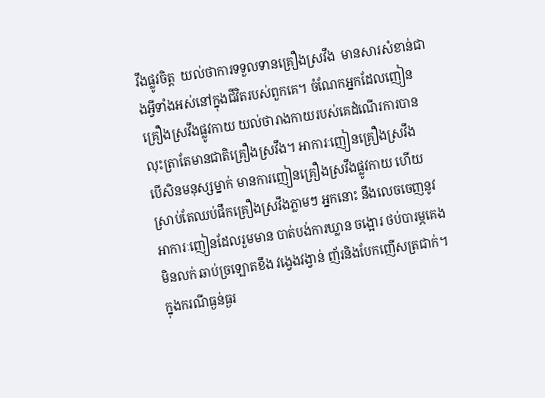វឹងផ្លូវចិត្ត  យល់ថាការទទួលទានគ្រឿងស្រវឹង  មានសារសំខាន់ជាងអ្វីទាំងអស់នៅក្នុងជីវិតរបស់ពួកគេ។ ចំណែកអ្នកដែលញៀនគ្រឿងស្រវឹងផ្លូវកាយ យល់ថារាងកាយរបស់គេដំណើរការបានលុះត្រាតែមានជាតិគ្រឿងស្រវឹង។ អាការៈញៀនគ្រឿងស្រវឹង     បើសិនមនុស្សម្នាក់ មានការញៀនគ្រឿងស្រវឹងផ្លូវកាយ ហើយស្រាប់តែឈប់ផឹកគ្រឿងស្រវឹងភ្លាមៗ អ្នកនោះ នឹងលេចចេញនូវអាការៈញៀនដែលរួមមាន បាត់បង់ការឃ្លាន ចង្អោរ ថប់បារម្ភគេងមិនលក់ ឆាប់ច្រឡោតខឹង វង្វេងវង្វាន់ ញ័រនិងបែកញើសត្រជាក់។ ក្នុងករណីធ្ងន់ធ្ងរ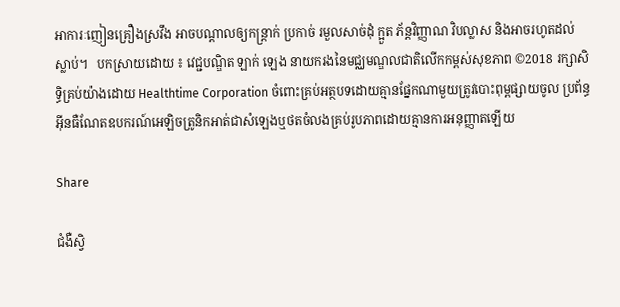អាការៈញៀនគ្រឿងស្រវឹង អាចបណ្តាលឲ្យកន្ត្រាក់ ប្រកាច់ រមួលសាច់ដុំ ក្អួត ភ័ន្តវិញ្ញាណ វិបល្លាស និងអាចរហូតដល់ស្លាប់។   បកស្រាយដោយ ៖ វេជ្ជបណ្ឌិត ឡាក់ ឡេង នាយករងនៃមជ្ឈមណ្ឌលជាតិលើកកម្ពស់សុខភាព ©2018 រក្សាសិទ្ធិគ្រប់យ៉ាងដោយ Healthtime Corporation ចំពោះគ្រប់អត្ថបទដោយគ្មានផ្នែកណាមួយត្រូវបោះពុម្ពផ្សាយចូល ប្រព័ន្ធអ៊ីនធឺណែតឧបករណ៍អេឡិចត្រូនិកអាត់ជាសំឡេងឬថតចំលងគ្រប់រូបភាពដោយគ្មានការអនុញ្ញាតឡើយ

Share

ជំងឺស្វិ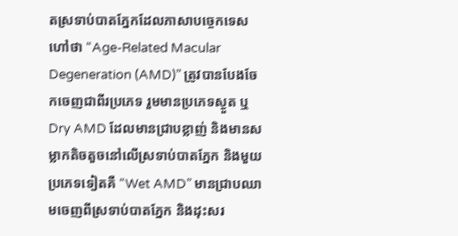តស្រទាប់បាតភ្នែកដែលភាសាបច្ចេកទេសហៅថា “Age-Related Macular Degeneration (AMD)” ត្រូវបានបែងចែកចេញជាពីរប្រភេទ រួមមានប្រភេទស្ងួត ឬDry AMD ដែលមានជ្រាបខ្លាញ់ និងមានសម្លាកតិចតួចនៅលើស្រទាប់បាតភ្នែក និងមួយប្រភេទទៀតគឺ “Wet AMD” មានជ្រាបឈាមចេញពីស្រទាប់បាតភ្នែក និងដុះសរ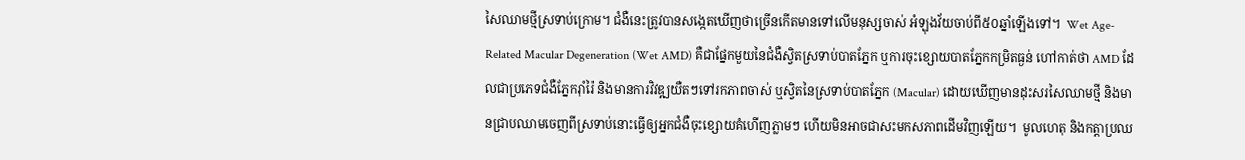សៃឈាមថ្មីស្រទាប់ក្រោម។ ជំងឺនេះត្រូវបានសង្កេតឃើញថាច្រើនកើតមានទៅលើមនុស្សចាស់ អំឡុងវ័យចាប់ពី៥០ឆ្នាំឡើងទៅ។  Wet Age-Related Macular Degeneration (Wet AMD) គឺជាផ្នែកមួយនៃជំងឺស្វិតស្រទាប់បាតភ្នែក ឬការចុះខ្សោយបាតភ្នែកកម្រិតធ្ងន់ ហៅកាត់ថា AMD ដែលជាប្រភេទជំងឺភ្នែករ៉ាំរ៉ៃ និងមានការវិវឌ្ឍយឺតៗទៅរកភាពចាស់ ឬស្វិតនៃស្រទាប់បាតភ្នែក (Macular) ដោយឃើញមានដុះសរសៃឈាមថ្មី និងមានជ្រាបឈាមចេញពីស្រទាប់នោះធ្វើឲ្យអ្នកជំងឺចុះខ្សោយគំហើញភ្លាមៗ ហើយមិនអាចជាសះមកសភាពដើមវិញឡើយ។  មូលហេតុ និងកត្តាប្រឈ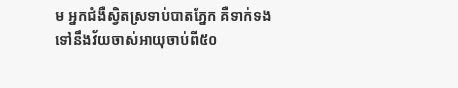ម អ្នកជំងឺស្វិតស្រទាប់បាតភ្នែក គឺទាក់ទងទៅនឹងវ័យចាស់អាយុចាប់ពី៥០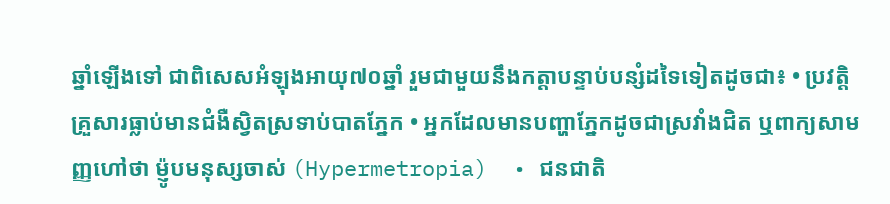ឆ្នាំឡើងទៅ ជាពិសេសអំឡុងអាយុ៧០ឆ្នាំ រួមជាមួយនឹងកត្តាបន្ទាប់បន្សំដទៃទៀតដូចជា៖ • ប្រវត្តិគ្រួសារធ្លាប់មានជំងឺស្វិតស្រទាប់បាតភ្នែក • អ្នកដែលមានបញ្ហាភ្នែកដូចជាស្រវាំងជិត ឬពាក្យសាមញ្ញហៅថា ម៉្ញូបមនុស្សចាស់ (Hypermetropia)  • ជនជាតិ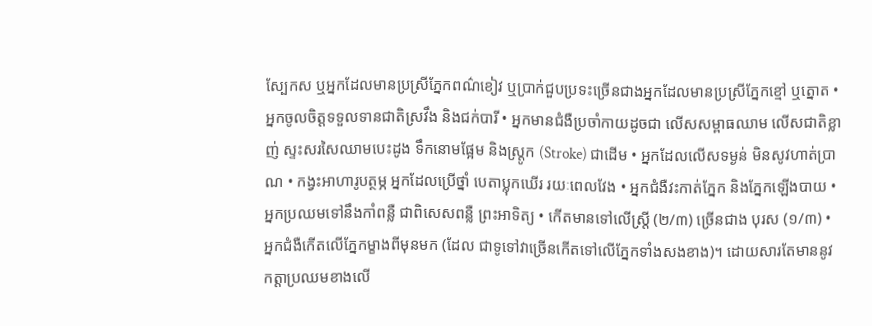ស្បែកស ឬអ្នកដែលមានប្រស្រីភ្នែកពណ៌ខៀវ ឬប្រាក់ជួបប្រទះច្រើនជាងអ្នកដែលមានប្រស្រីភ្នែកខ្មៅ ឬត្នោត • អ្នកចូលចិត្តទទួលទានជាតិស្រវឹង និងជក់បារី • អ្នកមានជំងឺប្រចាំកាយដូចជា លើសសម្ពាធឈាម លើសជាតិខ្លាញ់ ស្ទះសរសៃឈាមបេះដូង ទឹកនោមផ្អែម និងស្រ្ដូក (Stroke) ជាដើម • អ្នកដែលលើសទម្ងន់ មិនសូវហាត់ប្រាណ • កង្វះអាហារូបត្ថម្ភ អ្នកដែលប្រើថ្នាំ បេតាប្លុកឃើរ រយៈពេលវែង • អ្នកជំងឺវះកាត់ភ្នែក និងភ្នែកឡើងបាយ • អ្នកប្រឈមទៅនឹងកាំពន្លឺ ជាពិសេសពន្លឺ ព្រះអាទិត្យ • កើតមានទៅលើស្ត្រី (២/៣) ច្រើនជាង បុរស (១/៣) • អ្នកជំងឺកើតលើភ្នែកម្ខាងពីមុនមក (ដែល ជាទូទៅវាច្រើនកើតទៅលើភ្នែកទាំងសងខាង)។ ដោយសារតែមាននូវកត្តាប្រឈមខាងលើ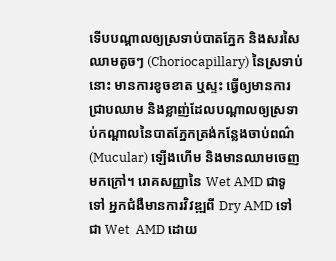ទើបបណ្ដាលឲ្យស្រទាប់បាតភ្នែក និងសរសៃឈាមតូចៗ (Choriocapillary) នៃស្រទាប់នោះ មានការខូចខាត ឬស្ទះ ធ្វើឲ្យមានការជ្រាបឈាម និងខ្លាញ់ដែលបណ្ដាលឲ្យស្រទាប់កណ្ដាលនៃបាតភ្នែកត្រង់កន្លែងចាប់ពណ៌ (Mucular) ឡើងហើម និងមានឈាមចេញមកក្រៅ។ រោគសញ្ញានៃ Wet AMD ជាទូទៅ អ្នកជំងឺមានការវិវឌ្ឍពី Dry AMD ទៅជា Wet  AMD ដោយ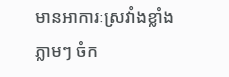មានអាការៈស្រវាំងខ្លាំងភ្លាមៗ ចំក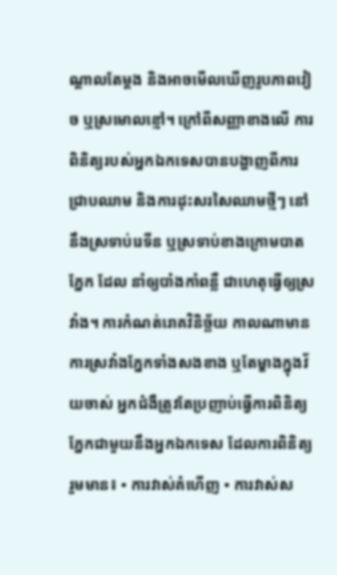ណ្ដាលតែម្ដង និងអាចមើលឃើញរូបភាពវៀច ឬស្រមោលខ្មៅ។ ក្រៅពីសញ្ញាខាងលើ ការពិនិត្យរបស់អ្នកឯកទេសបានបង្ហាញពីការជ្រាបឈាម និងការដុះសរសៃឈាមថ្មីៗ នៅនឹងស្រទាប់រេទីន ឬស្រទាប់ខាងក្រោមបាតភ្នែក ដែល នាំឲ្យបាំងកាំពន្លឺ ជាហេតុធ្វើឲ្យស្រវាំង។ ការកំណត់រោគវិនិច្ឆ័យ កាលណាមានការស្រវាំងភ្នែកទាំងសងខាង ឬតែម្ខាងក្នុងវ័យចាស់ អ្នកជំងឺត្រូវតែប្រញាប់ធ្វើការពិនិត្យភ្នែកជាមួយនឹងអ្នកឯកទេស ដែលការពិនិត្យរួមមាន៖ • ការវាស់គំហើញ • ការវាស់ស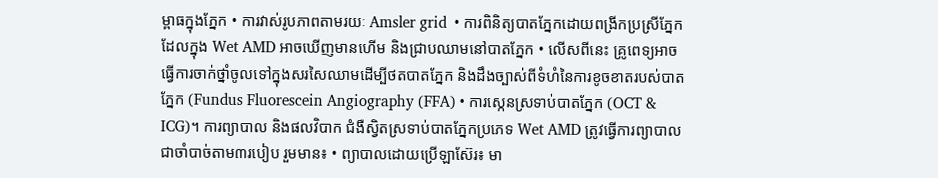ម្ពាធក្នុងភ្នែក • ការវាស់រូបភាពតាមរយៈ Amsler grid  • ការពិនិត្យបាតភ្នែកដោយពង្រីកប្រស្រីភ្នែកដែលក្នុង Wet AMD អាចឃើញមានហើម និងជ្រាបឈាមនៅបាតភ្នែក • លើសពីនេះ គ្រូពេទ្យអាចធ្វើការចាក់ថ្នាំចូលទៅក្នុងសរសៃឈាមដើម្បីថតបាតភ្នែក និងដឹងច្បាស់ពីទំហំនៃការខូចខាតរបស់បាតភ្នែក (Fundus Fluorescein Angiography (FFA) • ការស្កេនស្រទាប់បាតភ្នែក (OCT & ICG)។ ការព្យាបាល និងផលវិបាក ជំងឺស្វិតស្រទាប់បាតភ្នែកប្រភេទ Wet AMD ត្រូវធ្វើការព្យាបាលជាចាំបាច់តាម៣របៀប រួមមាន៖ • ព្យាបាលដោយប្រើឡាស៊ែរ៖ មា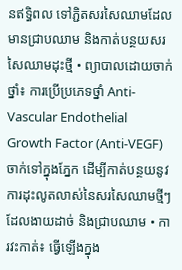នឥទ្ធិពល ទៅភ្ជិតសរសៃឈាមដែលមានជ្រាបឈាម និងកាត់បន្ថយសរសៃឈាមដុះថ្មី • ព្យាបាលដោយចាក់ថ្នាំ៖ ការប្រើប្រភេទថ្នាំ Anti-Vascular Endothelial Growth Factor (Anti-VEGF) ចាក់ទៅក្នុងភ្នែក ដើម្បីកាត់បន្ថយនូវការដុះលូតលាស់នៃសរសៃឈាមថ្មីៗ ដែលងាយដាច់ និងជ្រាបឈាម • ការវះកាត់៖ ធ្វើឡើងក្នុង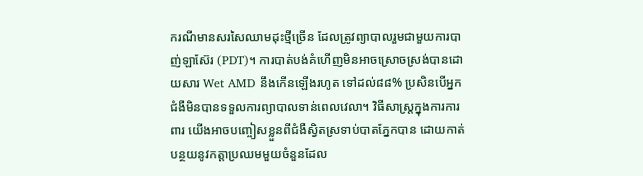ករណីមានសរសៃឈាមដុះថ្មីច្រើន ដែលត្រូវព្យាបាលរួមជាមួយការបាញ់ឡាស៊ែរ (PDT)។ ការបាត់បង់គំហើញមិនអាចស្រោចស្រង់បានដោយសារ Wet AMD នឹងកើនឡើងរហូត ទៅដល់៨៨% ប្រសិនបើអ្នកជំងឺមិនបានទទួលការព្យាបាលទាន់ពេលវេលា។ វិធីសាស្រ្តក្នុងការការពារ យើងអាចបញ្ចៀសខ្លួនពីជំងឺស្វិតស្រទាប់បាតភ្នែកបាន ដោយកាត់បន្ថយនូវកត្តាប្រឈមមួយចំនួនដែល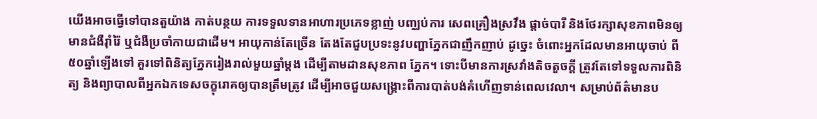យើងអាចធ្វើទៅបានតួយ៉ាង កាត់បន្ថយ ការទទួលទានអាហារប្រភេទខ្លាញ់ បញ្ឈប់ការ សេពគ្រឿងស្រវឹង ផ្តាច់បារី និងថែរក្សាសុខភាពមិនឲ្យមានជំងឺរ៉ាំរ៉ៃ ឬជំងឺប្រចាំកាយជាដើម។ អាយុកាន់តែច្រើន តែងតែជួបប្រទះនូវបញ្ហាភ្នែកជាញឹកញាប់ ដូច្នេះ ចំពោះអ្នកដែលមានអាយុចាប់ ពី៥០ឆ្នាំឡើងទៅ គួរទៅពិនិត្យភ្នែករៀងរាល់មួយឆ្នាំម្ដង ដើម្បីតាមដានសុខភាព ភ្នែក។ ទោះបីមានការស្រវាំងតិចតួចក្ដី ត្រូវតែទៅទទួលការពិនិត្យ និងព្យាបាលពីអ្នកឯកទេសចក្ខុរោគឲ្យបានត្រឹមត្រូវ ដើម្បីអាចជួយសង្គ្រោះពីការបាត់បង់គំហើញទាន់ពេលវេលា។ សម្រាប់ព័ត៌មានប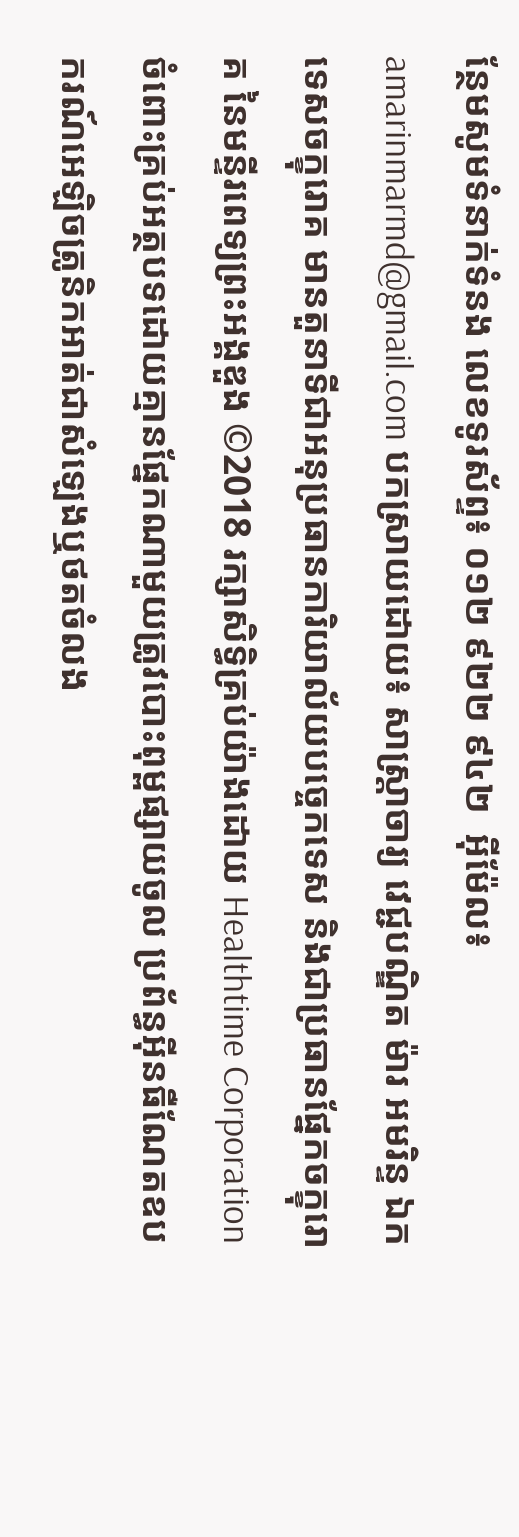ន្ថែមសូមទំនាក់ទំនង លេខទូរស័ព្ទ៖ ០១២ ៩២២ ៩៤២  អ៊ីម៉ែល៖ amarinmarmd@gmail.com បកស្រាយដោយ៖ សាស្ត្រាចារ្យ វេជ្ជបណ្ឌិត ម៉ារ អមរិន្ទ ឯកទេសចក្ខុរោគ មានតួនាទីជាអនុប្រធានការិយាល័យបច្ចេកទេស និងជាប្រធានផ្នែកចក្ខុរោគ នៃមន្ទីរពេទ្យព្រះអង្គឌួង ©2018 រក្សាសិទ្ធិគ្រប់យ៉ាងដោយ Healthtime Corporation ចំពោះគ្រប់អត្ថបទដោយគ្មានផ្នែកណាមួយត្រូវបោះពុម្ពផ្សាយចូល ប្រព័ន្ធអ៊ីនធឺណែតឧបករណ៍អេឡិចត្រូនិកអាត់ជាសំឡេងឬថតចំលង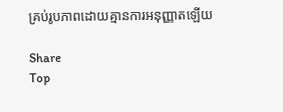គ្រប់រូបភាពដោយគ្មានការអនុញ្ញាតឡើយ

Share
Top